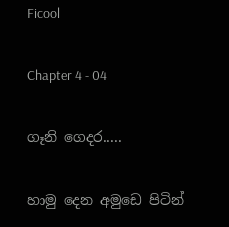Ficool

Chapter 4 - 04

ගෑනි ගෙදර.....

හාමු දෙන අමුඩෙ පිටින්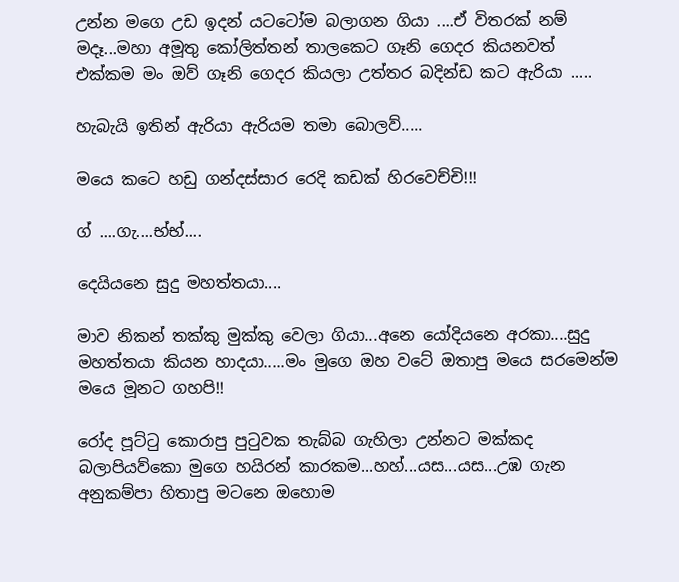උන්න මගෙ උඩ ඉදන් යටටෝම බලාගන ගියා ....ඒ විතරක් නම් මදෑ...මහා අමූතු කෝලිත්තන් තාලකෙට ගෑනි ගෙදර කියනවත් එක්කම මං ඔව් ගෑනි ගෙදර කියලා උත්තර බදින්ඩ කට ඇරියා .....

හැබැයි ඉතින් ඇරියා ඇරියම තමා බොලව්.....

මයෙ කටෙ හඩු ගන්දස්සාර රෙදි කඩක් හිරවෙච්චි!!!

ග් ....ගැ....භ්භ්....

දෙයියනෙ සුදු මහත්තයා....

මාව නිකන් තක්කු මුක්කු වෙලා ගියා...අනෙ යෝදියනෙ අරකා....සුදු මහත්තයා කියන හාදයා.....මං මුගෙ ඔහ වටේ ඔතාපු මයෙ සරමෙන්ම මයෙ මූනට ගහපි!!

රෝද පූට්ටු කොරාපු පුටුවක තැබ්බ ගැහිලා උන්නට මක්කද බලාපියව්කො මුගෙ හයිරන් කාරකම...හහ්...යස...යස...උඹ ගැන අනුකම්පා හිතාපු මටනෙ ඔහොම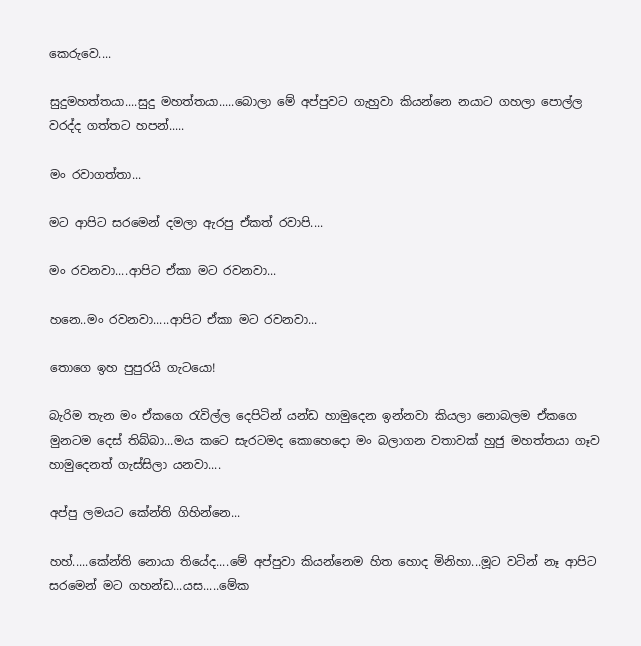කෙරුවෙ....

සුදුමහත්තයා....සුදු මහත්තයා.....බොලා මේ අප්පුවට ගැහුවා කියන්නෙ නයාට ගහලා පොල්ල වරද්ද ගත්තට හපන්.....

මං රවාගත්තා...

මට ආපිට සරමෙන් දමලා ඇරපු ඒකත් රවාපි....

මං රවනවා....ආපිට ඒකා මට රවනවා...

හනෙ..මං රවනවා.....ආපිට ඒකා මට රවනවා...

තොගෙ ඉහ පුපුරයි ගැටයො!

බැරිම තැන මං ඒකගෙ රැවිල්ල දෙපිටින් යන්ඩ හාමුදෙන ඉන්නවා කියලා නොබලම ඒකගෙ මුනටම දෙස් තිබ්බා...මය කටෙ සැරටමද කොහෙදො මං බලාගන වතාවක් හුජු මහත්තයා ගෑව හාමුදෙනත් ගැස්සිලා යනවා....

අප්පු ලමයට කේන්ති ගිහින්නෙ...

හහ්.....කේන්ති නොයා තියේද....මේ අප්පුවා කියන්නෙම හිත හොද මිනිහා...මූට වටින් නෑ ආපිට සරමෙන් මට ගහන්ඩ...යස.....මේක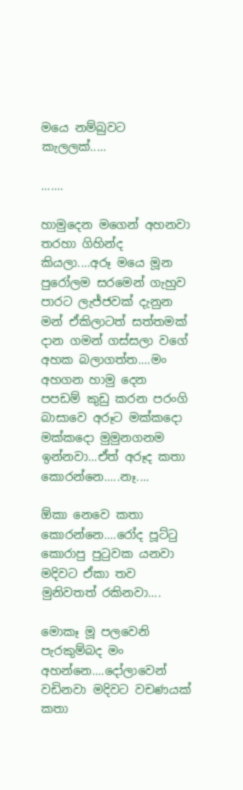මයෙ නම්බුවට කැලලක්.....

.......

හාමුදෙන මගෙන් අහනවා තරහා ගිහින්ද කියලා....අරූ මයෙ මූන පුරෝලම සරමෙන් ගැහුව පාරට ලැජ්ජවක් දැනුන මන් ඒකිලාටත් සත්තමක් දාන ගමන් ගස්සලා වගේ අහක බලාගත්ත....මං අහගන හාමු දෙන පපඩම් කුඩු කරන පරංගි බාසාවෙ අරූට මක්කදො මක්කදො මුමුනගනම ඉන්නවා...ඒත් අරූද කතා කොරන්නෙ.....නෑ....

ඕකා නෙවෙ කතා කොරන්නෙ....රෝද පූට්ටු කොරාපු පුටුවක යනවා මදිවට ඒකා තව මුනිවතත් රකිනවා....

මොකෑ මූ පලවෙනි පැරකුම්බද මං අහන්නෙ....දෝලාවෙන් වඩිනවා මදිවට වචණයක් කතා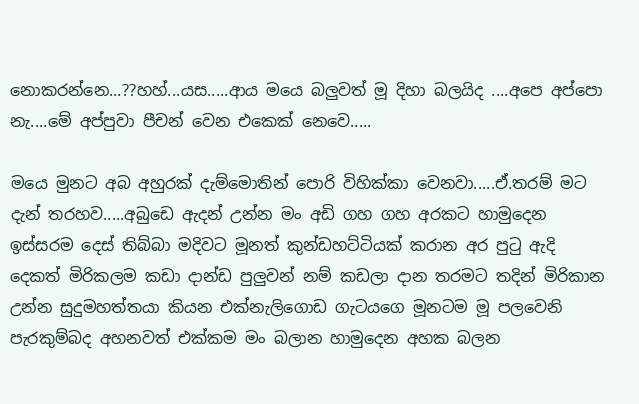නොකරන්නෙ...??හහ්...යස.....ආය මයෙ බලුවත් මූ දිහා බලයිද ....අපෙ අප්පො නැ....මේ අප්පුවා පීචන් වෙන එකෙක් නෙවෙ.....

මයෙ මුනට අබ අහුරක් දැම්මොතින් පොරි විහික්කා වෙනවා.....ඒ.තරම් මට දැන් තරහව.....අබුඩෙ ඇදන් උන්න මං අඩි ගහ ගහ අරකට හාමුදෙන ඉස්සරම දෙස් තිබ්බා මදිවට මූනත් කුන්ඩහට්ටියක් කරාන අර පුටු ඇදි දෙකත් මිරිකලම කඩා දාන්ඩ පුලුවන් නම් කඩලා දාන තරමට තදින් මිරිකාන උන්න සුදුමහත්තයා කියන එක්නැලිගොඩ ගැටයගෙ මූනටම මූ පලවෙනි පැරකුම්බද අහනවත් එක්කම මං බලාන හාමුදෙන අහක බලන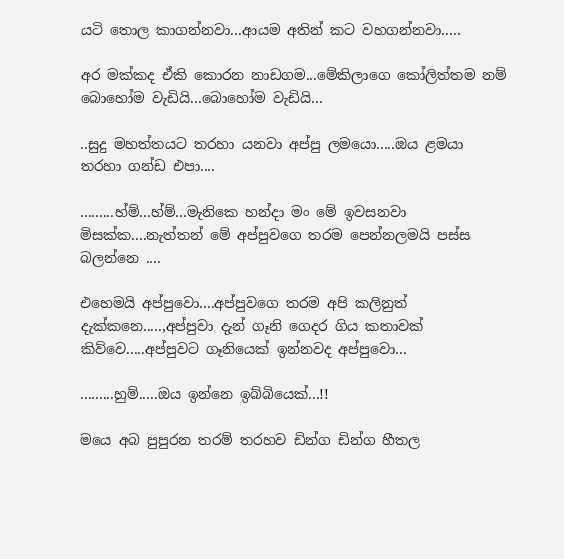යටි තොල කාගන්නවා...ආයම අතින් කට වහගන්නවා.....

අර මක්කද ඒකි කොරන නාඩගම...මේකිලාගෙ කෝලිත්තම නම් බොහෝම වැඩියි...බොහෝම වැඩියි...

..සුදු මහත්තයට තරහා යනවා අප්පු ලමයො.....ඔය ළමයා තරහා ගන්ඩ එපා....

.........හ්ම්...හ්ම්...මැනිකෙ හන්දා මං මේ ඉවසනවා මිසක්ක....නැත්තන් මේ අප්පුවගෙ තරම පෙන්නලමයි පස්ස බලන්නෙ ....

එහෙමයි අප්පුවො....අප්පුවගෙ තරම අපි කලිනුත් දැක්කනෙ.....,අප්පුවා දැන් ගෑනි ගෙදර ගිය කතාවක් කිව්වෙ.....අප්පුවට ගෑනියෙක් ඉන්නවද අප්පුවො...

.........හුම්.....ඔය ඉන්නෙ ඉබ්බියෙක්...!!

මයෙ අබ පුපුරන තරම් තරහව ඩින්ග ඩින්ග හීතල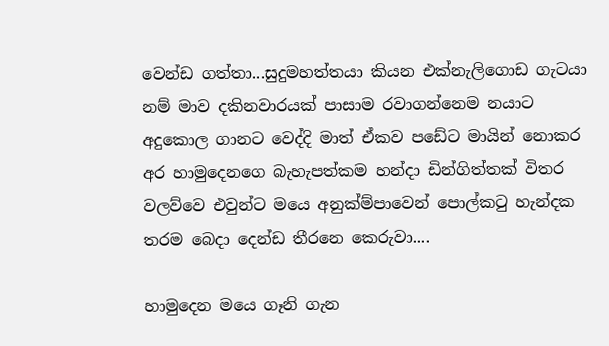වෙන්ඩ ගත්තා...සුදුමහත්තයා කියන එක්නැලිගොඩ ගැටයා නම් මාව දකිනවාරයක් පාසාම රවාගන්නෙම නයාට අදුකොල ගානට වෙද්දි මාත් ඒකව පඩේට මායින් නොකර අර හාමුදෙනගෙ බැහැපත්කම හන්දා ඩින්ගිත්තක් විතර වලව්වෙ එවුන්ට මයෙ අනුක්ම්පාවෙන් පොල්කටු හැන්දක තරම බෙදා දෙන්ඩ තීරනෙ කෙරුවා....

හාමුදෙන මයෙ ගෑනි ගැන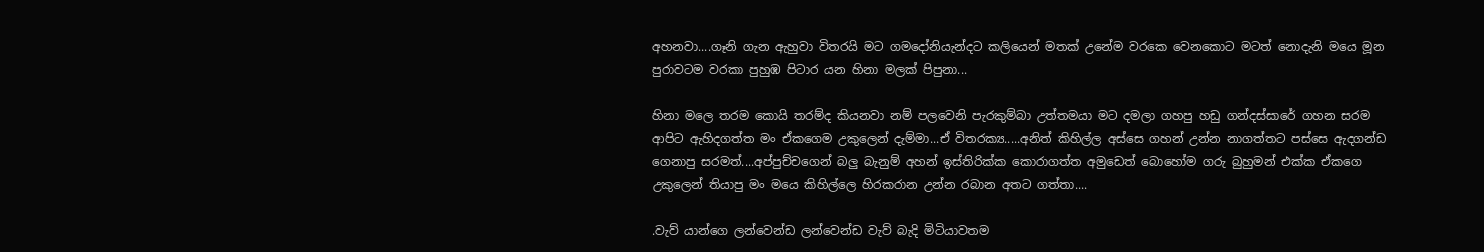අහනවා....ගෑනි ගැන ඇහුවා විතරයි මට ගමදෝනියැන්දට කලියෙන් මතක් උනේම වරකෙ වෙනකොට මටත් නොදැනි මයෙ මූන පුරාවටම වරකා පුහුඹ පිටාර යන හිනා මලක් පිපුනා...

හිනා මලෙ තරම කොයි තරම්ද කියනවා නම් පලවෙනි පැරකුම්බා උත්තමයා මට දමලා ගහපු හඩු ගන්දස්සාරේ ගහන සරම ආපිට ඇහිදගත්ත මං ඒකගෙම උකුලෙන් දැම්මා...ඒ විතරක්‍ය.....අනිත් කිහිල්ල අස්සෙ ගහන් උන්න නාගත්තට පස්සෙ ඇදගන්ඩ ගෙනාපු සරමත්....අප්පුච්චගෙන් බලු බැනුම් අහන් ඉස්තිරික්ක කොරාගත්ත අමුඩෙත් බොහෝම ගරු බුහුමන් එක්ක ඒකගෙ උකුලෙන් තියාපු මං මයෙ කිහිල්ලෙ හිරකරාන උන්න රබාන අතට ගත්තා....

.වැව් යාන්ගෙ ලන්වෙන්ඩ ලන්වෙන්ඩ වැව් බැදි මිටියාවතම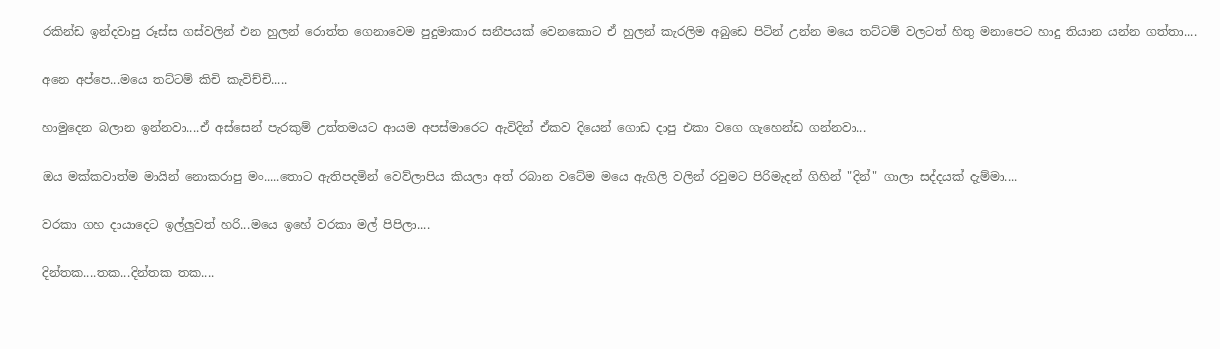රකින්ඩ ඉන්දවාපු රූස්ස ගස්වලින් එන හුලන් රොත්ත ගෙනාවෙම පුදුමාකාර සනීපයක් වෙනකොට ඒ හුලන් කැරලිම අබුඩෙ පිටින් උන්න මයෙ තට්ටම් වලටත් හිතු මනාපෙට හාදු තියාන යන්න ගත්තා....

අනෙ අප්පෙ...මයෙ තට්ටම් කිචි කැවිච්චි.....

හාමුදෙන බලාන ඉන්නවා....ඒ අස්සෙන් පැරකුම් උත්තමයට ආයම අපස්මාරෙට ඇවිදින් ඒකව දියෙන් ගොඩ දාපු එකා වගෙ ගැහෙන්ඩ ගන්නවා...

ඔය මක්කවාත්ම මායින් නොකරාපු මං.....තොට ඇතිපදමින් වෙව්ලාපිය කියලා අත් රබාන වටේම මයෙ ඇගිලි වලින් රවුමට පිරිමැදන් ගිහින් "දින්" ගාලා සද්දයක් දැම්මා....

වරකා ගහ දායාදෙට ඉල්ලුවත් හරි...මයෙ ඉහේ වරකා මල් පිපිලා....

දින්තක....තක...දින්තක තක....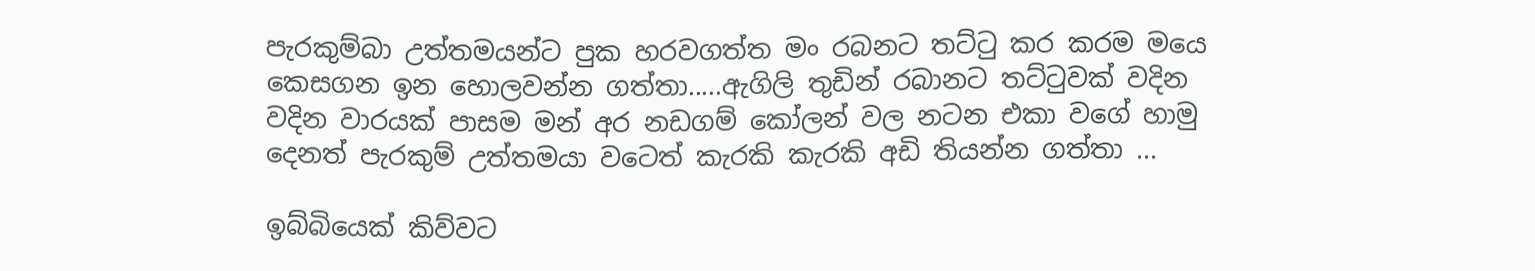පැරකුම්බා උත්තමයන්ට පුක හරවගත්ත මං රබනට තට්ටු කර කරම මයෙ කෙසගන ඉන හොලවන්න ගත්තා.....ඇගිලි තුඩින් රබානට තට්ටුවක් වදින වදින වාරයක් පාසම මන් අර නඩගම් කෝලන් වල නටන එකා වගේ හාමු දෙනත් පැරකුම් උත්තමයා වටෙත් කැරකි කැරකි අඩි තියන්න ගත්තා ...

ඉබ්බියෙක් කිව්වට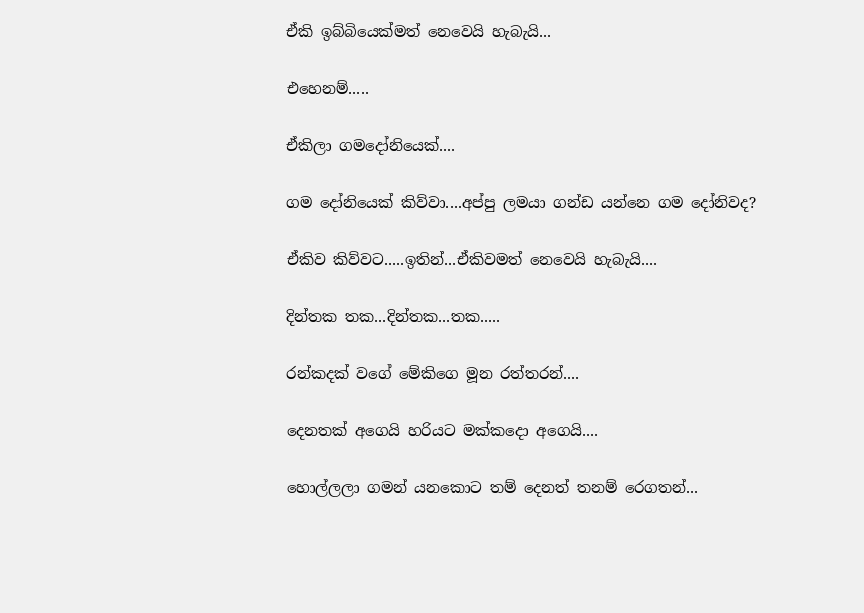ඒකි ඉබ්බියෙක්මත් නෙවෙයි හැබැයි...

එහෙනම්.....

ඒකිලා ගමදෝනියෙක්....

ගම දෝනියෙක් කිව්වා....අප්පු ලමයා ගන්ඩ යන්නෙ ගම දෝනිවද?

ඒකිව කිව්වට.....ඉතින්...ඒකිවමත් නෙවෙයි හැබැයි....

දින්තක තක...දින්තක...තක.....

රන්කදක් වගේ මේකිගෙ මූන රත්තරන්....

දෙනතක් අගෙයි හරියට මක්කදො අගෙයි....

හොල්ලලා ගමන් යනකොට තම් දෙනත් තනම් රෙගතන්...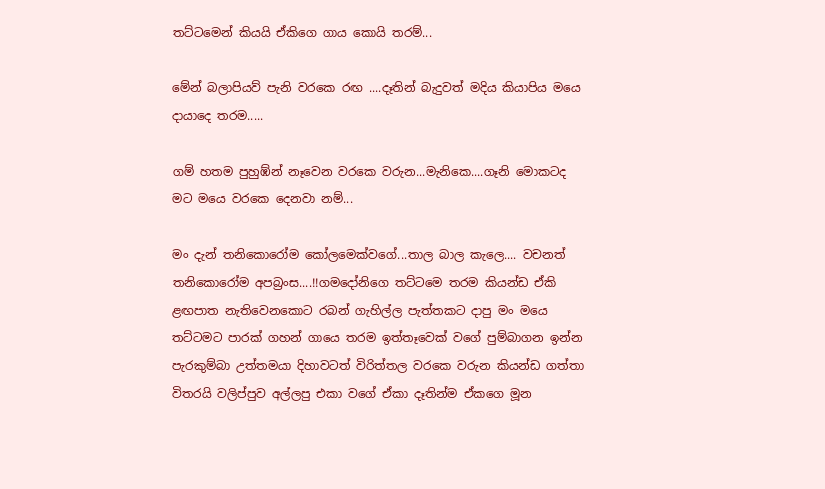තට්ටමෙන් කියයි ඒකිගෙ ගාය කොයි තරම්...

මේන් බලාපියව් පැනි වරකෙ රඟ ....දෑතින් බැදුවත් මදිය කියාපිය මයෙ දායාදෙ තරම.....

ගම් හතම පුහුඹ්න් නෑවෙන වරකෙ වරුන...මැනිකෙ....ගෑනි මොකටද මට මයෙ වරකෙ දෙනවා නම්...

මං දැන් තනිකොරෝම කෝලමෙක්වගේ...තාල බාල කැලෙ.... වචනත් තනිකොරෝම අපබ්‍රංස....!!ගමදෝනිගෙ තට්ටමෙ තරම කියන්ඩ ඒකි ළඟපාත නැතිවෙනකොට රබන් ගැහිල්ල පැත්තකට දාපු මං මයෙ තට්ටමට පාරක් ගහන් ගායෙ තරම ඉත්තෑවෙක් වගේ පුම්බාගන ඉන්න පැරකුම්බා උත්තමයා දිහාවටත් විරිත්තල වරකෙ වරුන කියන්ඩ ගත්තා විතරයි වලිප්පුව අල්ලපු එකා වගේ ඒකා දෑතින්ම ඒකගෙ මූන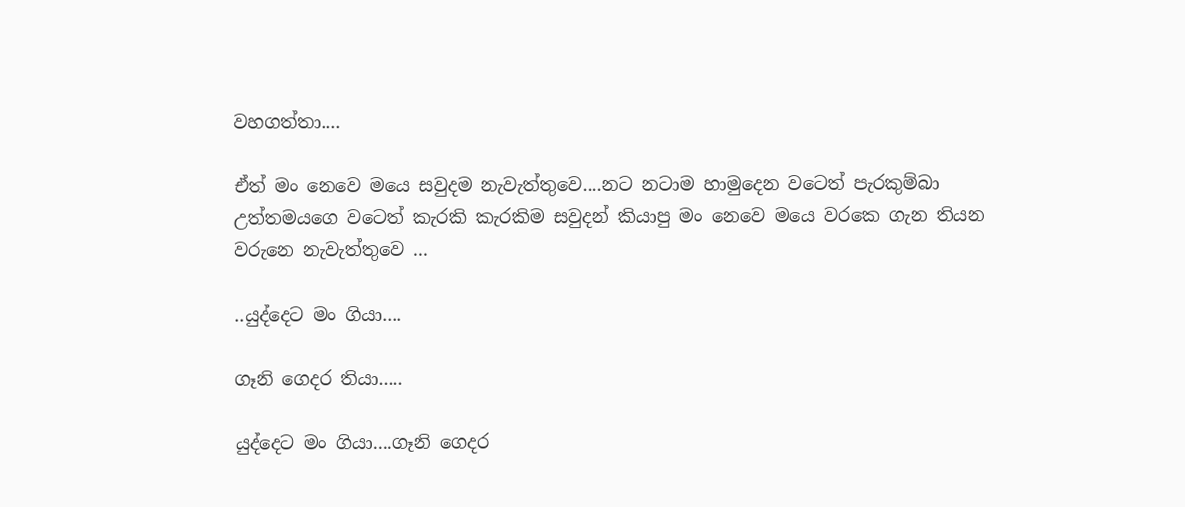වහගත්තා....

ඒත් මං නෙවෙ මයෙ සවුදම නැවැත්තුවෙ....නට නටාම හාමුදෙන වටෙත් පැරකුම්බා උත්තමයගෙ වටෙත් කැරකි කැරකිම සවුදන් කියාපු මං නෙවෙ මයෙ වරකෙ ගැන තියන වරුනෙ නැවැත්තුවෙ ...

..යුද්දෙට මං ගියා....

ගෑනි ගෙදර තියා.....

යුද්දෙට මං ගියා....ගෑනි ගෙදර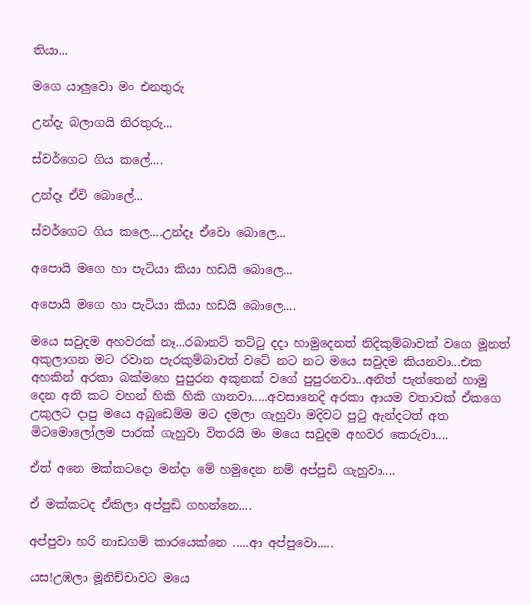තියා...

මගෙ යාලුවො මං එනතුරු

උන්දැ බලාගයි නිරතුරු...

ස්වර්ගෙට ගිය කලේ....

උන්දෑ ඒවි බොලේ...

ස්වර්ගෙට ගිය කලෙ....උන්දෑ ඒවො බොලෙ...

අපොයි මගෙ හා පැටියා කියා හඩයි බොලෙ...

අපොයි මගෙ හා පැටියා කියා හඩයි බොලෙ....

මයෙ සවුදම අහවරක් නෑ...රබානට් තට්‍ටු දදා හාමුදෙනත් නිදිකුම්බාවක් වගෙ මූනත් අකුලාගන මට රවාන පැරකුම්බාවත් වටේ නට නට මයෙ සවුදම කියනවා...එක අහකින් අරකා බක්මහෙ පුපුරන අකුනක් වගේ පුපුරනවා...අනිත් පැත්තෙන් හාමු දෙන අති කට වහන් හිකි හිකි ගානවා.....අවසානෙදි අරකා ආයම වතාවක් ඒකගෙ උකුලට දාපු මයෙ අබුඩෙම්ම මට දමලා ගැහුවා මදිවට පුටු ඇන්දටත් අත මිටමොලෝලම පාරක් ගැහුවා විතරයි මං මයෙ සවුදම අහවර කෙරුවා....

ඒත් අනෙ මක්කටදො මන්දා මේ හමුදෙන නම් අප්පුඩි ගැහුවා....

ඒ මක්කටද ඒකිලා අප්පුඩි ගහන්නෙ....

අප්පුවා හරි නාඩගම් කාරයෙක්නෙ .....ආ අප්පුවො.....

යස!උඹලා මූනිච්චාවට මයෙ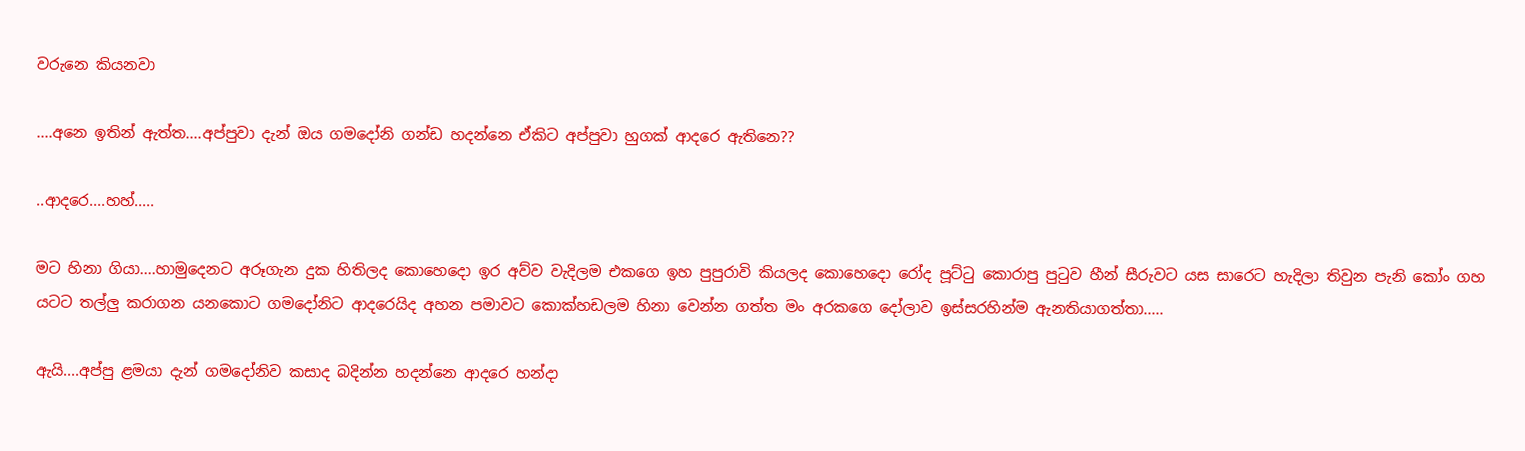වරුනෙ කියනවා

....අනෙ ඉතින් ඇත්ත....අප්පුවා දැන් ඔය ගමදෝනි ගන්ඩ හදන්නෙ ඒකිට අප්පුවා හුගක් ආදරෙ ඇතිනෙ??

..ආදරෙ....හහ්.....

මට හිනා ගියා....හාමුදෙනට අරූගැන දුක හිතිලද කොහෙදො ඉර අව්ව වැදිලම එකගෙ ඉහ පුපුරාවි කියලද කොහෙදො රෝද පූට්ටු කොරාපු පුටුව හීන් සීරුවට යස සාරෙට හැදිලා තිවුන පැනි කෝං ගහ යටට තල්ලු කරාගන යනකොට ගමදෝනිට ආදරෙයිද අහන පමාවට කොක්හඩලම හිනා වෙන්න ගත්ත මං අරකගෙ දෝලාව ඉස්සරහින්ම ඇනතියාගත්තා.....

ඇයි....අප්පු ළමයා දැන් ගමදෝනිව කසාද බදින්න හදන්නෙ ආදරෙ හන්දා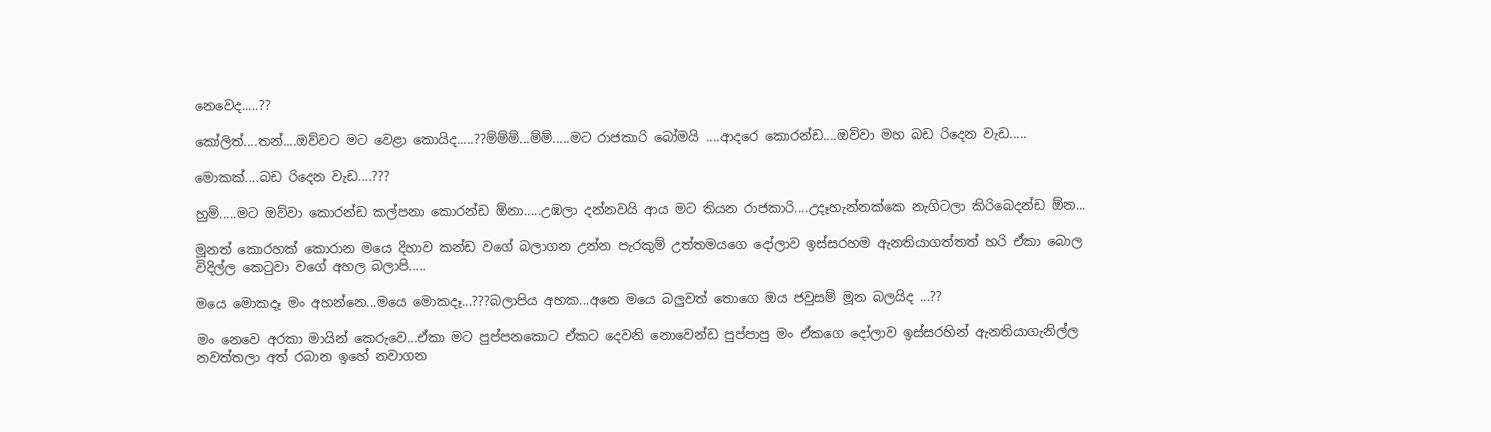නෙවෙද.....??

කෝලිත්....තන්....ඔව්වට මට වෙළා කොයිද.....??ම්ම්ම්...ම්ම්.....මට රාජකාරි බෝමයි ....ආදරෙ කොරන්ඩ....ඔව්වා මහ බඩ රිදෙන වැඩ.....

මොකක්....බඩ රිදෙන වැඩ....???

හුම්.....මට ඔව්වා කොරන්ඩ කල්පනා කොරන්ඩ ඕනා.....උඹලා දන්නවයි ආය මට තියන රාජකාරි....උදෑහැන්නක්කෙ නැගිටලා කිරිබෙදන්ඩ ඕන...

මූනත් කොරහක් කොරාන මයෙ දිහාව කන්ඩ වගේ බලාගන උන්න පැරකුම් උත්තමයගෙ දෝලාව ඉස්සරහම ඇනතියාගත්තත් හරි ඒකා බොල විදිල්ල කෙටුවා වගේ අහල බලාපි.....

මයෙ මොකදෑ මං අහන්නෙ...මයෙ මොකදෑ...???බලාපිය අහක...අනෙ මයෙ බලුවත් තොගෙ ඔය ජවුසම් මූන බලයිද ...??

මං නෙවෙ අරකා මායින් කෙරුවෙ...ඒකා මට පුප්පනකොට ඒකට දෙවනි නොවෙන්ඩ පුප්පාපු මං ඒකගෙ දෝලාව ඉස්සරහින් ඇනතියාගැනිල්ල නවත්තලා අත් රබාන ඉහේ නවාගන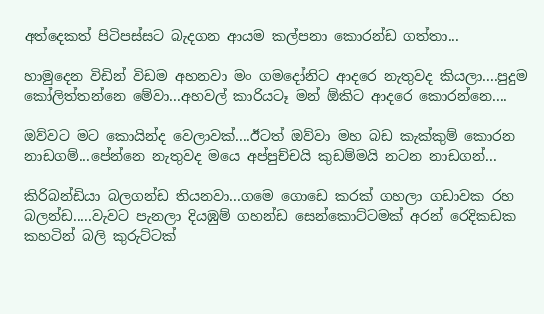අත්දෙකත් පිටිපස්සට බැදගන ආයම කල්පනා කොරන්ඩ ගත්තා...

හාමුදෙන විඩින් විඩම අහනවා මං ගමදෝනිට ආදරෙ නැතුවද කියලා....පුදුම කෝලිත්තන්නෙ මේවා...අහවල් කාරියටෑ මන් ඕකිට ආදරෙ කොරන්නෙ....

ඔව්වට මට කොයින්ද වෙලාවක්....ඊටත් ඔව්වා මහ බඩ කැක්කුම් කොරන නාඩගම්...පේන්නෙ නැතුවද මයෙ අප්පුච්චයි කුඩම්මයි නටන නාඩගන්...

කිරිබන්ඩියා බලගන්ඩ තියනවා...ගමෙ ගොඩෙ කරක් ගහලා ගඩාවක රහ බලන්ඩ.....වැවට පැනලා දියඹුම් ගහන්ඩ සෙන්කොට්ටමක් අරන් රෙදිකඩක කහටින් බලි කුරුට්ටක්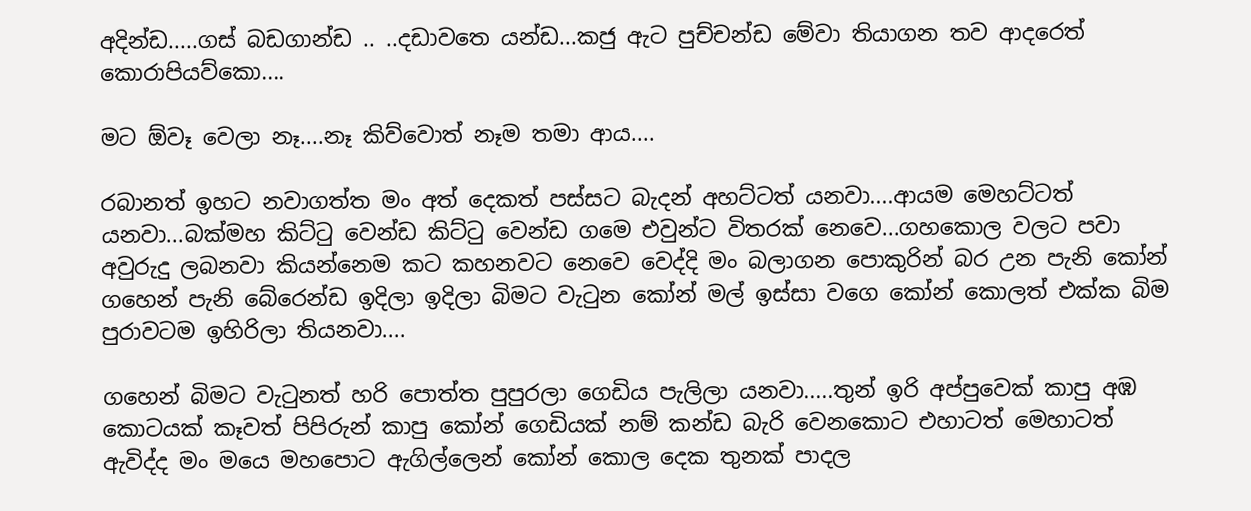අදින්ඩ.....ගස් බඩගාන්ඩ .. ..දඩාවතෙ යන්ඩ...කජු ඇට පුච්චන්ඩ මේවා තියාගන තව ආදරෙත් කොරාපියව්කො....

මට ඕවෑ වෙලා නෑ....නෑ කිව්වොත් නෑම තමා ආය....

රබානත් ඉහට නවාගත්ත මං අත් දෙකත් පස්සට බැදන් අහට්ටත් යනවා....ආයම මෙහට්ටත් යනවා...බක්මහ කිට්‍ටු වෙන්ඩ කිට්ටු වෙන්ඩ ගමෙ එවුන්ට විතරක් නෙවෙ...ගහකොල වලට පවා අවුරුදු ලබනවා කියන්නෙම කට කහනවට නෙවෙ වෙද්දි මං බලාගන පොකුරින් බර උන පැනි කෝන් ගහෙන් පැනි බේරෙන්ඩ ඉදිලා ඉදිලා බිමට වැටුන කෝන් මල් ඉස්සා වගෙ කෝන් කොලත් එක්ක බිම පුරාවටම ඉහිරිලා තියනවා....

ගහෙන් බිමට වැටුනත් හරි පොත්ත පුපුරලා ගෙඩිය පැලිලා යනවා.....තුන් ඉරි අප්පුවෙක් කාපු අඹ කොටයක් කෑවත් පිපිරුන් කාපු කෝන් ගෙඩියක් නම් කන්ඩ බැරි වෙනකොට එහාටත් මෙහාටත් ඇවිද්ද මං මයෙ මහපොට ඇගිල්ලෙන් කෝන් කොල දෙක තුනක් පාදල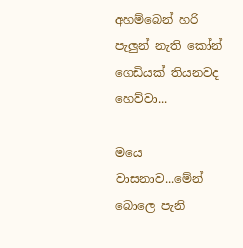අහම්බෙන් හරි පැලුන් නැති කෝන් ගෙඩියක් තියනවද හෙව්වා...

මයෙ වාසනාව...මේන් බොලෙ පැනි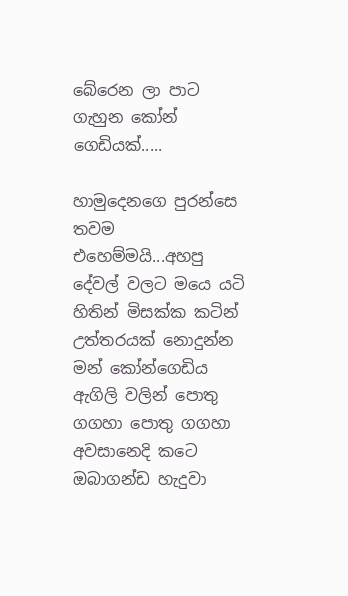බේරෙන ලා පාට ගැහුන කෝන් ගෙඩියක්.....

හාමුදෙනගෙ පුරන්සෙ තවම එහෙම්මයි...අහපු දේවල් වලට මයෙ යටි හිතින් මිසක්ක කටින් උත්තරයක් නොදුන්න මන් කෝන්ගෙඩිය ඇගිලි වලින් පොතු ගගහා පොතු ගගහා අවසානෙදි කටෙ ඔබාගන්ඩ හැදුවා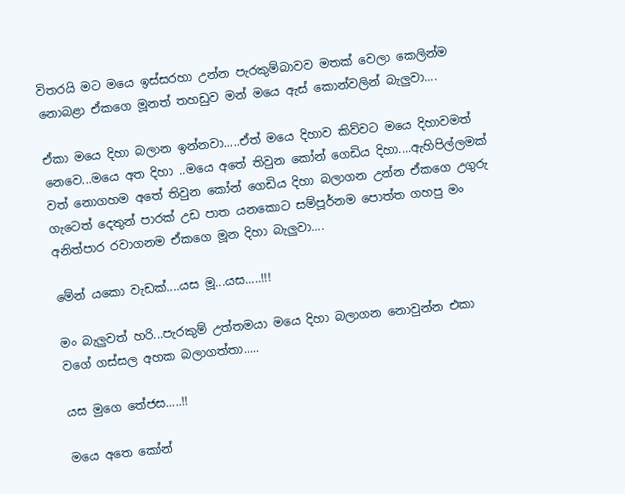විතරයි මට මයෙ ඉස්සරහා උන්න පැරකුම්බාවව මතක් වෙලා කෙලින්ම නොබළා ඒකගෙ මූනත් තහඩුව මන් මයෙ ඇස් කොන්වලින් බැලුවා....

ඒකා මයෙ දිහා බලාන ඉන්නවා.....ඒත් මයෙ දිහාව කිව්වට මයෙ දිහාවමත් නෙවෙ...මයෙ අත දිහා ..මයෙ අතේ තිවුන කෝන් ගෙඩිය දිහා....ඇහිපිල්ලමක් වත් නොගහම අතේ තිවුන කෝන් ගෙඩිය දිහා බලාගන උන්න ඒකගෙ උගුරු ගැටෙත් දෙතුන් පාරක් උඩ පාත යනකොට සම්පූර්නම පොත්ත ගහපු මං අනිත්පාර රවාගනම ඒකගෙ මූන දිහා බැලුවා....

මේන් යකො වැඩක්....යස මූ...යස.....!!!

මං බැලුවත් හරි...පැරකුම් උත්තමයා මයෙ දිහා බලාගන නොවුන්න එකා වගේ ගස්සල අහක බලාගත්තා.....

යස මුගෙ තේජස.....!!

මයෙ අතෙ කෝන්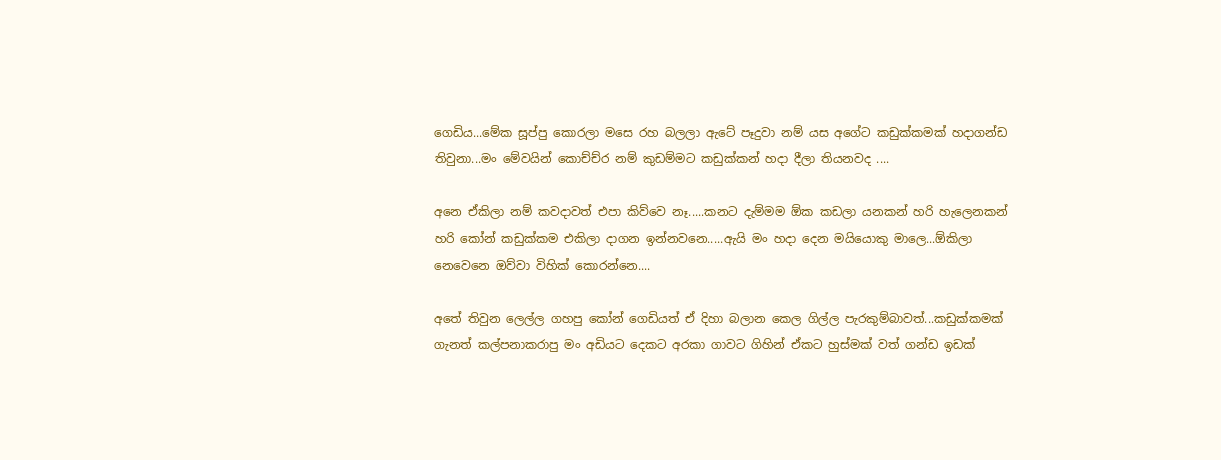ගෙඩිය...මේක සූප්පු කොරලා මසෙ රහ බලලා ඇටේ පෑදුවා නම් යස අගේට කඩුක්කමක් හදාගන්ඩ තිවුනා...මං මේවයින් කොච්ච්ර නම් කුඩම්මට කඩුක්කන් හදා දීලා තියනවද ....

අනෙ ඒකිලා නම් කවදාවත් එපා කිව්වෙ නෑ.....කනට දැම්මම ඕක කඩලා යනකන් හරි හැලෙනකන් හරි කෝන් කඩුක්කම එකිලා දාගන ඉන්නවනෙ.....ඇයි මං හදා දෙන මයියොකු මාලෙ...ඕකිලා නෙවෙනෙ ඔව්වා විහික් කොරන්නෙ....

අතේ තිවුන ලෙල්ල ගහපු කෝන් ගෙඩියත් ඒ දිහා බලාන කෙල ගිල්ල පැරකුම්බාවත්...කඩුක්කමක් ගැනත් කල්පනාකරාපු මං අඩියට දෙකට අරකා ගාවට ගිහින් ඒකට හුස්මක් වත් ගන්ඩ ඉඩක්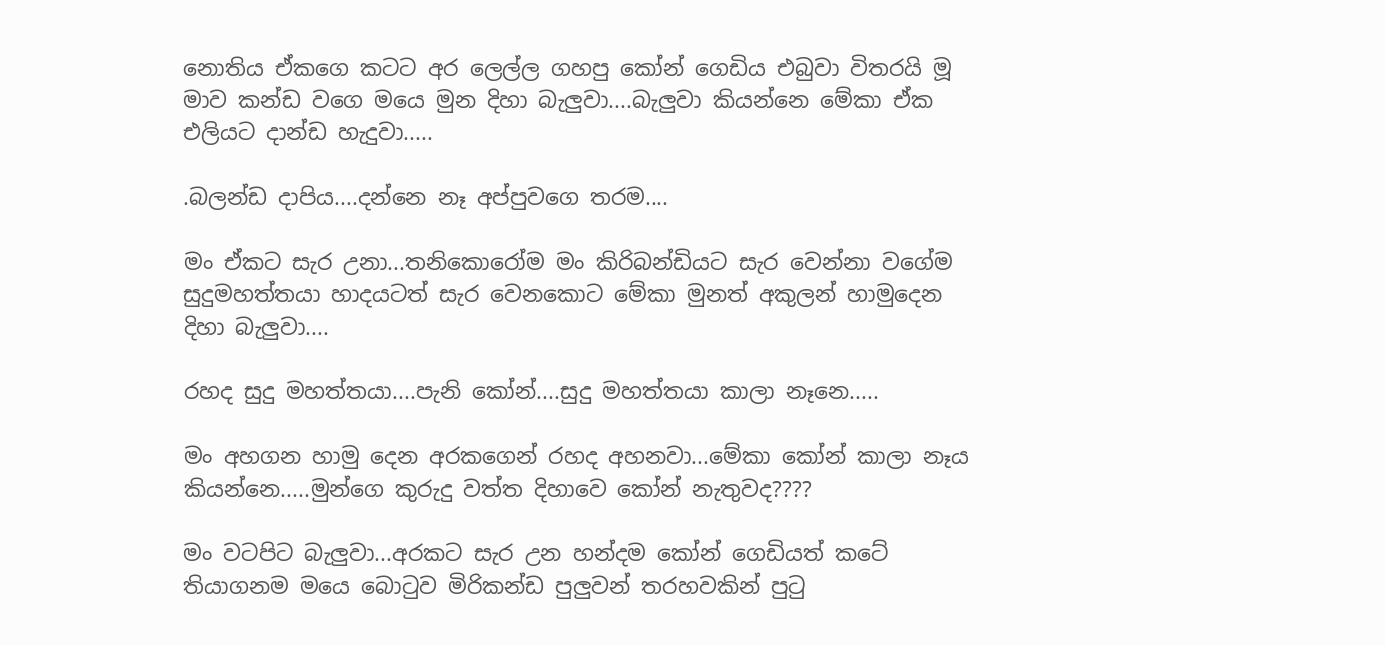නොතිය ඒකගෙ කටට අර ලෙල්ල ගහපු කෝන් ගෙඩිය එබුවා විතරයි මූ මාව කන්ඩ වගෙ මයෙ මුන දිහා බැලුවා....බැලුවා කියන්නෙ මේකා ඒක එලියට දාන්ඩ හැදුවා.....

.බලන්ඩ දාපිය....දන්නෙ නෑ අප්පුවගෙ තරම....

මං ඒකට සැර උනා...තනිකොරෝම මං කිරිබන්ඩියට සැර වෙන්නා වගේම සුදුමහත්තයා හාදයටත් සැර වෙනකොට මේකා මුනත් අකුලන් හාමුදෙන දිහා බැලුවා....

රහද සුදු මහත්තයා....පැනි කෝන්....සුදු මහත්තයා කාලා නෑනෙ.....

මං අහගන හාමු දෙන අරකගෙන් රහද අහනවා...මේකා කෝන් කාලා නෑය කියන්නෙ.....මුන්ගෙ කුරුදු වත්ත දිහාවෙ කෝන් නැතුවද????

මං වටපිට බැලුවා...අරකට සැර උන හන්දම කෝන් ගෙඩියත් කටේ තියාගනම මයෙ බොටුව මිරිකන්ඩ පුලුවන් තරහවකින් පුටු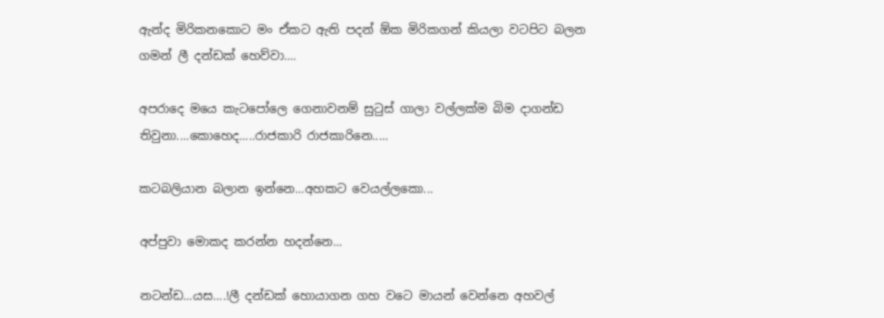ඇන්ද මිරිකනකොට මං ඒකට ඇති පදන් ඕක මිරිකගන් කියලා වටපිට බලන ගමන් ලී දන්ඩක් හෙව්වා....

අපරාදෙ මයෙ කැටපෝලෙ ගෙනාවනම් සුටුස් ගාලා වල්ලක්ම බිම දාගන්ඩ තිවුනා....කොහෙද.....රාජකාරි රාජකාරිනෙ.....

කටබලියාන බලාන ඉන්නෙ...අහකට වෙයල්ලකො...

අප්පුවා මොකද කරන්න හදන්නෙ...

නටන්ඩ...යස....!ලී දන්ඩක් හොයාගන ගහ වටෙ මායන් වෙන්නෙ අහවල්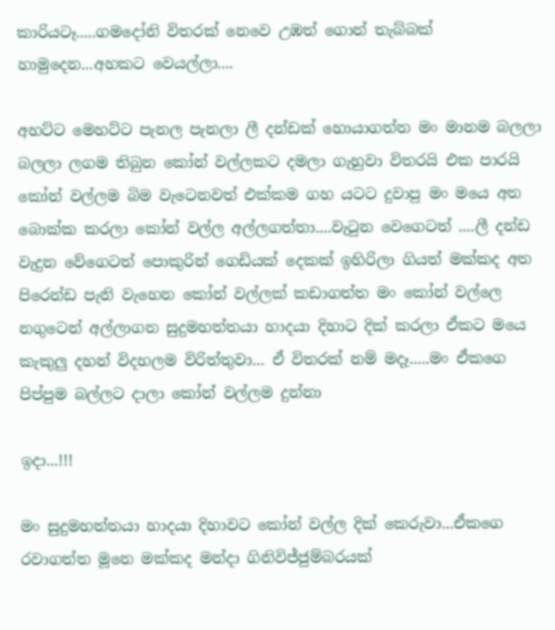කාරියටෑ.....ගමදෝනි විතරක් නෙවෙ උඹත් ගොන් තැබ්බක් හාමුදෙන...අහකට වෙයල්ලා....

අහට්ට මෙහට්ට පැනල පැනලා ලී දන්ඩක් හොයාගත්ත මං මානම බලලා බලලා ලගම තිබුන කෝන් වල්ලකට දමලා ගැහුවා විතරයි එක පාරයි කෝන් වල්ලම බිම වැටෙනවත් එක්කම ගහ යටට දුවාපු මං මයෙ අත බොක්ක කරලා කෝන් වල්ල අල්ලගත්තා....වැටුන වෙගෙටත් ....ලී දන්ඩ වැදුන වේගෙටත් පොකුරින් ගෙඩියක් දෙකක් ඉහිරිලා ගියත් මක්කද අත පිරෙන්ඩ පැනි වැහෙන කෝන් වල්ලක් කඩාගත්ත මං කෝන් වල්ලෙ නගුටෙන් අල්ලාගන සුදුමහත්තයා හාදයා දිහාට දික් කරලා ඒකට මයෙ කැකුලු දහන් විදහලම විරිත්තුවා... ඒ විතරක් නම් මදෑ.....මං ඒකගෙ පිප්පුම බල්ලට දාලා කෝන් වල්ලම දුන්නා

ඉදා...!!!

මං සුදුමහත්තයා හාදයා දිහාවට කෝන් වල්ල දික් කෙරුවා...ඒකගෙ රවාගත්ත මූනෙ මක්කද මන්දා ගිනිවිජ්ජුම්බරයක්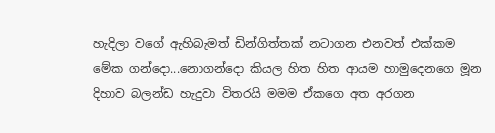හැදිලා වගේ ඇහිබැමත් ඩින්ගිත්තක් නටාගන එනවත් එක්කම මේක ගන්දො...නොගන්දො කියල හිත හිත ආයම හාමුදෙනගෙ මූන දිහාව බලන්ඩ හැදුවා විතරයි මමම ඒකගෙ අත අරගන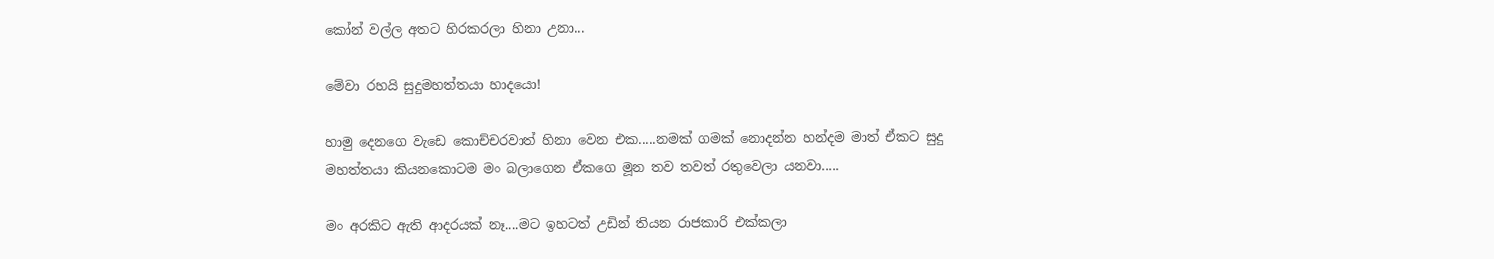කෝන් වල්ල අතට හිරකරලා හිනා උනා...

මේවා රහයි සුදුමහත්තයා හාදයො!

හාමු දෙනගෙ වැඩෙ කොච්චරවාත් හිනා වෙන එක.....නමක් ගමක් නොදන්න හන්දම මාත් ඒකට සුදු මහත්තයා කියනකොටම මං බලාගෙන ඒකගෙ මූන තව තවත් රතුවෙලා යනවා.....

මං අරකිට ඇති ආදරයක් නෑ....මට ඉහටත් උඩින් තියන රාජකාරි එක්කලා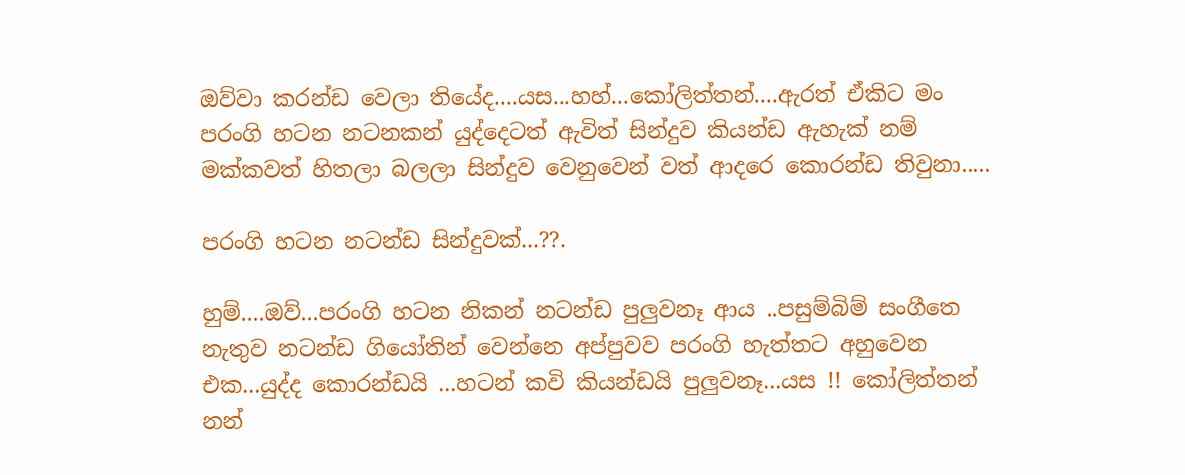ඔව්වා කරන්ඩ වෙලා තියේද....යස...හහ්...කෝලිත්තන්....ඇරත් ඒකිට මං පරංගි හටන නටනකන් යුද්දෙටත් ඇවිත් සින්දුව කියන්ඩ ඇහැක් නම් මක්කවත් හිතලා බලලා සින්දුව වෙනුවෙන් වත් ආදරෙ කොරන්ඩ තිවුනා.....

පරංගි හටන නටන්ඩ සින්දුවක්...??.

හුම්....ඔව්...පරංගි හටන නිකන් නටන්ඩ පුලුවනෑ ආය ..පසුම්බිම් සංගීතෙ නැතුව නටන්ඩ ගියෝතින් වෙන්නෙ අප්පුවව පරංගි හැත්තට අහුවෙන එක...යුද්ද කොරන්ඩයි ...හටන් කවි කියන්ඩයි පුලුවනෑ...යස !! කෝලිත්තන් නන්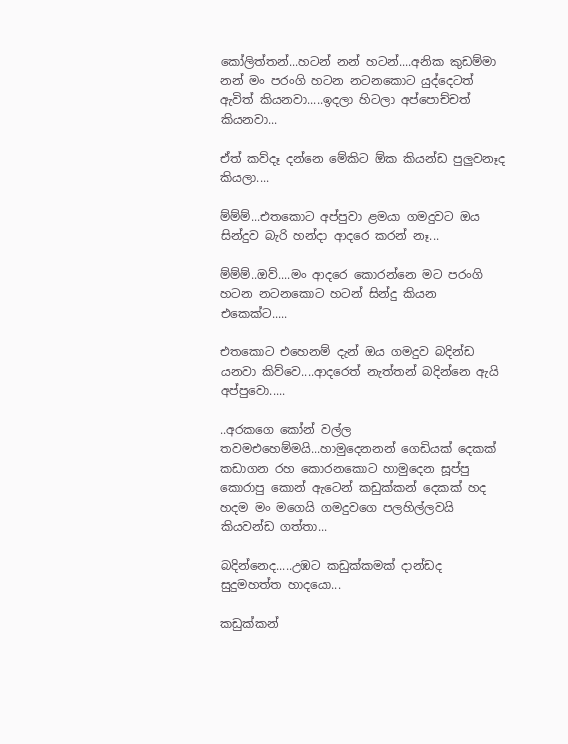කෝලිත්තන්...හටන් නන් හටන්....අනික කුඩම්මා නන් මං පරංගි හටන නටනකොට යුද්දෙටත් ඇවිත් කියනවා.....ඉදලා හිටලා අප්පොච්චත් කියනවා...

ඒත් කව්දෑ දන්නෙ මේකිට ඕක කියන්ඩ පුලුවනෑද කියලා....

ම්ම්ම්...එතකොට අප්පුවා ළමයා ගමදුවට ඔය සින්දුව බැරි හන්දා ආදරෙ කරන් නෑ...

ම්ම්ම්..ඔව්....මං ආදරෙ කොරන්නෙ මට පරංගි හටන නටනකොට හටන් සින්දු කියන එකෙක්ට.....

එතකොට එහෙනම් දැන් ඔය ගමදුව බදින්ඩ යනවා කිව්වෙ....ආදරෙත් නැත්තන් බදින්නෙ ඇයි අප්පුවො.....

..අරකගෙ කෝන් වල්ල තවමඑහෙම්මයි...හාමුදෙනනන් ගෙඩියක් දෙකක් කඩාගන රහ කොරනකොට හාමුදෙන සූප්පු කොරාපු කොන් ඇටෙන් කඩුක්කන් දෙකක් හද හදම මං මගෙයි ගමදුවගෙ පලහිල්ලවයි කියවන්ඩ ගත්තා...

බදින්නෙද.....උඹට කඩුක්කමක් දාන්ඩද සුදුමහත්ත හාදයො...

කඩුක්කන්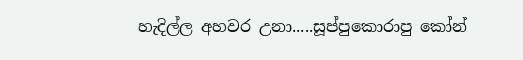හැදිල්ල අහවර උනා.....සූප්පුකොරාපු කෝන්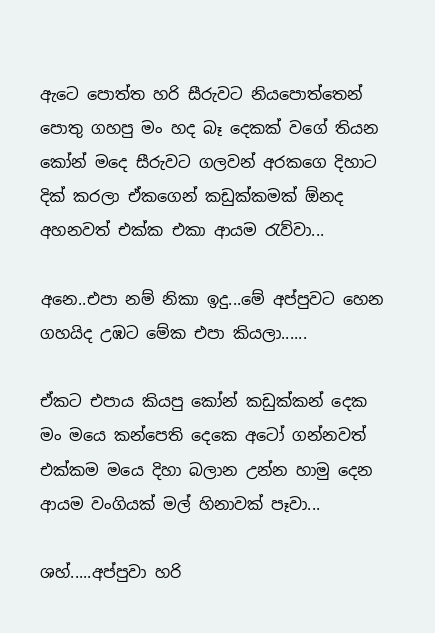ඇටෙ පොත්ත හරි සීරුවට නියපොත්තෙන් පොතු ගහපු මං හද බෑ දෙකක් වගේ තියන කෝන් මදෙ සීරුවට ගලවන් අරකගෙ දිහාට දික් කරලා ඒකගෙන් කඩුක්කමක් ඕනද අහනවත් එක්ක එකා ආයම රැව්වා...

අනෙ..එපා නම් නිකා ඉදු...මේ අප්පුවට හෙන ගහයිද උඹට මේක එපා කියලා......

ඒකට එපාය කියපු කෝන් කඩුක්කන් දෙක මං මයෙ කන්පෙති දෙකෙ අටෝ ගන්නවත් එක්කම මයෙ දිහා බලාන උන්න හාමු දෙන ආයම වංගියක් මල් හිනාවක් පෑවා...

ශහ්.....අප්පුවා හරි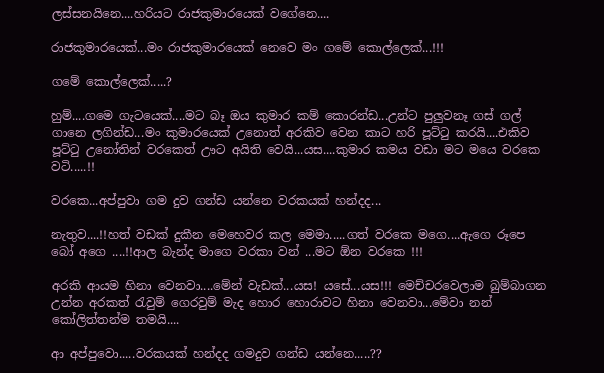ලස්සනයිනෙ....හරියට රාජකුමාරයෙක් වගේනෙ....

රාජකුමාරයෙක්...මං රාජකුමාරයෙක් නෙවෙ මං ගමේ කොල්ලෙක්...!!!

ගමේ කොල්ලෙක්.....?

හුම්....ගමෙ ගැටයෙක්....මට බෑ ඔය කුමාර කම් කොරන්ඩ...උන්ට පුලුවනෑ ගස් ගල් ගානෙ ලගින්ඩ...මං කුමාරයෙක් උනොත් අරකිව වෙන කාට හරි පූට්ටු කරයි....එකිව පූට්ටු උනෝතින් වරකෙත් ඌට අයිති වෙයි...යස....කුමාර කමය වඩා මට මයෙ වරකෙ වටි.....!!

වරකෙ...අප්පුවා ගම දුව ගන්ඩ යන්නෙ වරකයක් හන්දද...

නැතුව....!!හත් වඩක් දුකීන මෙහෙවර කල මෙමා.....ගත් වරකෙ මගෙ....ඇගෙ රූපෙ බෝ අගෙ ....!!ආල බැන්ද මාගෙ වරකා වන් ...මට ඕන වරකෙ !!!

අරකි ආයම හිනා වෙනවා....මේන් වැඩක්...යස! යසේ...යස!!! මෙච්චරවෙලාම බුම්බාගන උන්න අරකත් රැවුම් ගෙරවුම් මැද හොර හොරාවට හිනා වෙනවා...මේවා නන් කෝලිත්තන්ම තමයි....

ආ අප්පුවො.....වරකයක් හන්දද ගමදුව ගන්ඩ යන්නෙ.....??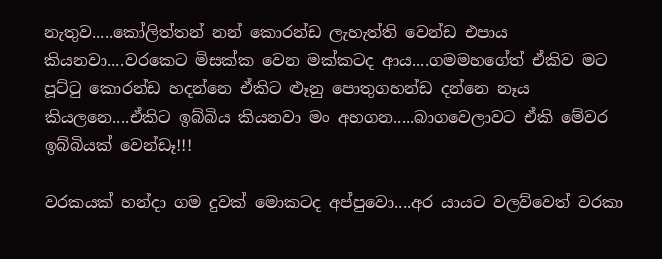නැතුව.....කෝලිත්තන් නන් කොරන්ඩ ලැහැත්ති වෙන්ඩ එපාය කියනවා....වරකෙට මිසක්ක වෙන මක්කටද ආය....ගමමහගේත් ඒකිව මට පූට්ටු කොරන්ඩ හදන්නෙ ඒකිට ළූනු පොතුගහන්ඩ දන්නෙ නෑය කියලනෙ....ඒකිට ඉබ්බිය කියනවා මං අහගන.....බාගවෙලාවට ඒකි මේවර ඉබ්බියක් වෙන්ඩෑ!!!

වරකයක් හන්දා ගම දුවක් මොකටද අප්පුවො....අර යායට වලව්වෙත් වරකා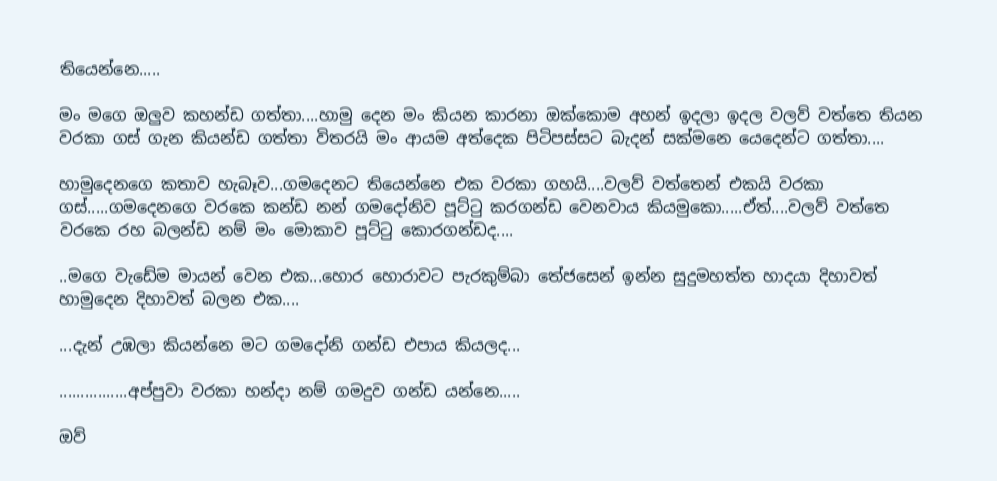තියෙන්නෙ.....

මං මගෙ ඔලුව කහන්ඩ ගත්තා....හාමු දෙන මං කියන කාරනා ඔක්කොම අහන් ඉදලා ඉදල වලව් වත්තෙ තියන වරකා ගස් ගැන කියන්ඩ ගත්තා විතරයි මං ආයම අත්දෙක පිටිපස්සට බැදන් සක්මනෙ යෙදෙන්ට ගත්තා....

හාමුදෙනගෙ කතාව හැබෑව...ගමදෙනට තියෙන්නෙ එක වරකා ගහයි....වලව් වත්තෙන් එකයි වරකා ගස්.....ගමදෙනගෙ වරකෙ කන්ඩ නන් ගමදෝනිව පූට්ටු කරගන්ඩ වෙනවාය කියමුකො.....ඒත්....වලව් වත්තෙ වරකෙ රහ බලන්ඩ නම් මං මොකාව පූට්ටු කොරගන්ඩද....

..මගෙ වැඩේම මායන් වෙන එක...හොර හොරාවට පැරකුම්බා තේජසෙන් ඉන්න සුදුමහත්ත හාදයා දිහාවත් හාමුදෙන දිහාවත් බලන එක....

...දැන් උඹලා කියන්නෙ මට ගමදෝනි ගන්ඩ එපාය කියලද...

................අප්පුවා වරකා හන්දා නම් ගමදුව ගන්ඩ යන්නෙ.....

ඔව්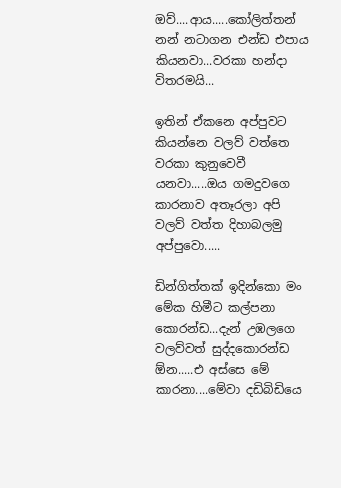ඔව්....ආය.....කෝලිත්තන් නන් නටාගන එන්ඩ එපාය කියනවා...වරකා හන්දා විතරමයි...

ඉතින් ඒකනෙ අප්පුවට කියන්නෙ වලව් වත්තෙ වරකා කුනුවෙවී යනවා.....ඔය ගමදුවගෙ කාරනාව අතෑරලා අපි වලව් වත්ත දිහාබලමු අප්පුවො.....

ඩින්ගිත්තක් ඉදින්කො මං මේක හිමීට කල්පනා කොරන්ඩ...දැන් උඹලගෙ වලව්වත් සුද්දකොරන්ඩ ඕන.....එ අස්සෙ මේ කාරනා....මේවා දඩිබිඩියෙ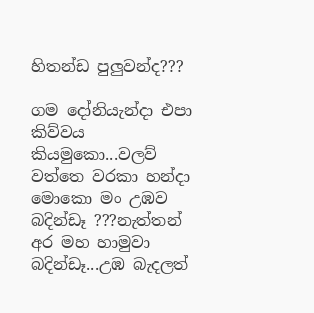හිතන්ඩ පුලුවන්ද???

ගම දෝනියැන්දා එපා කිව්වය කියමුකො...වලව් වත්තෙ වරකා හන්දා මොකො මං උඹව බදින්ඩෑ ???නැත්තන් අර මහ හාමුවා බදින්ඩෑ...උඹ බැදලත්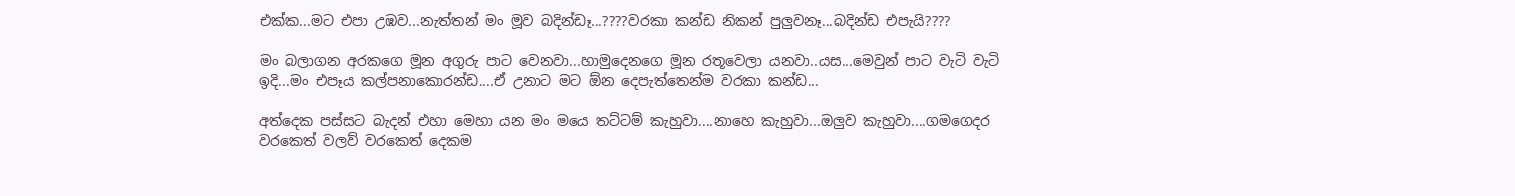එක්ක...මට එපා උඹව...නැත්තන් මං මූව බදින්ඩෑ...????වරකා කන්ඩ නිකන් පුලුවනෑ...බදින්ඩ එපැයි????

මං බලාගන අරකගෙ මූන අගුරු පාට වෙනවා...හාමුදෙනගෙ මූන රතූවෙලා යනවා..යස...මෙවුන් පාට වැටි වැටි ඉදි...මං එපෑය කල්පනාකොරන්ඩ....ඒ උනාට මට ඕන දෙපැත්තෙන්ම වරකා කන්ඩ...

අත්දෙක පස්සට බැදන් එහා මෙහා යන මං මයෙ තට්ටම් කැහුවා....නාහෙ කැහුවා...ඔලුව කැහුවා....ගමගෙදර වරකෙත් වලව් වරකෙත් දෙකම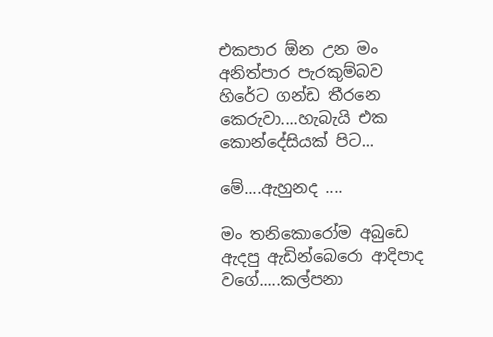එකපාර ඕන උන මං අනිත්පාර පැරකුම්බව හිරේට ගන්ඩ තීරනෙ කෙරුවා....හැබැයි එක කොන්දේසියක් පිට...

මේ....ඇහුනද ....

මං තනිකොරෝම අබුඩෙ ඇදපු ඇඩින්බෙරො ආදිපාද වගේ.....කල්පනා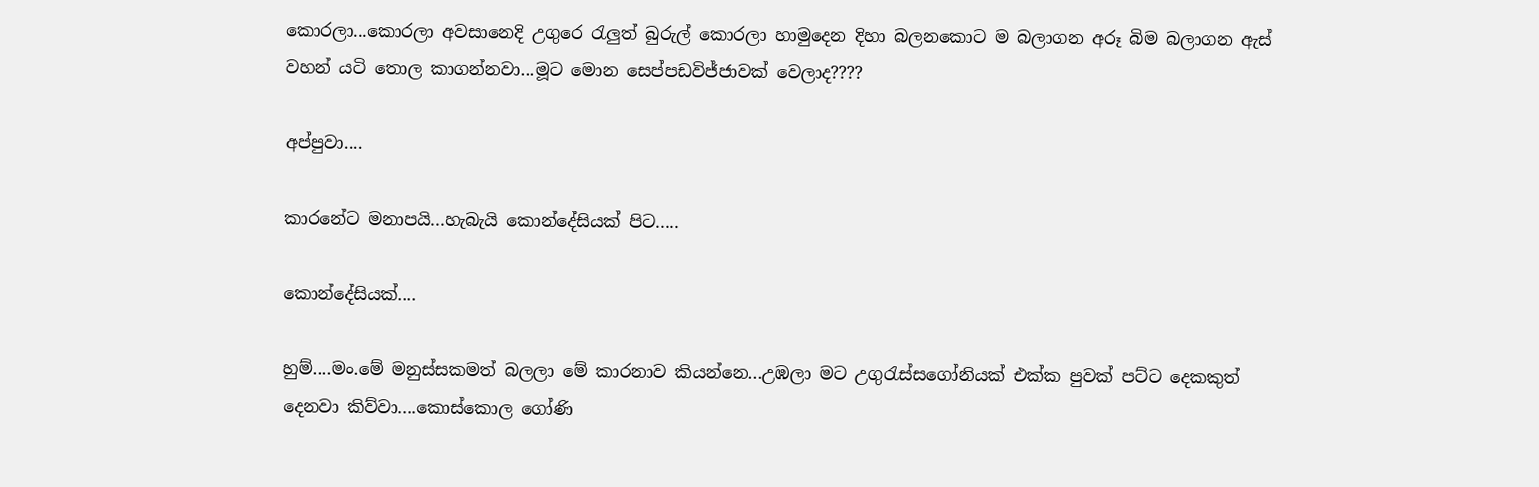කොරලා...කොරලා අවසානෙදි උගුරෙ රැලුත් බුරුල් කොරලා හාමුදෙන දිහා බලනකොට ම බලාගන අරූ බිම බලාගන ඇස් වහන් යටි තොල කාගන්නවා...මූට මොන සෙප්පඩවිජ්ජාවක් වෙලාද????

අප්පුවා....

කාරනේට මනාපයි...හැබැයි කොන්දේසියක් පිට.....

කොන්දේසියක්....

හුම්....මං.මේ මනුස්සකමත් බලලා මේ කාරනාව කියන්නෙ...උඹලා මට උගුරැස්සගෝනියක් එක්ක පුවක් පට්ට දෙකකුත් දෙනවා කිව්වා....කොස්කොල ගෝණි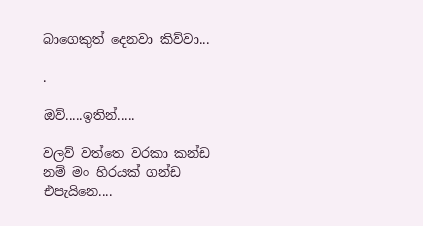බාගෙකුත් දෙනවා කිව්වා...

.

ඔව්.....ඉතින්.....

වලව් වත්තෙ වරකා කන්ඩ නම් මං හිරයක් ගන්ඩ එපැයිනෙ....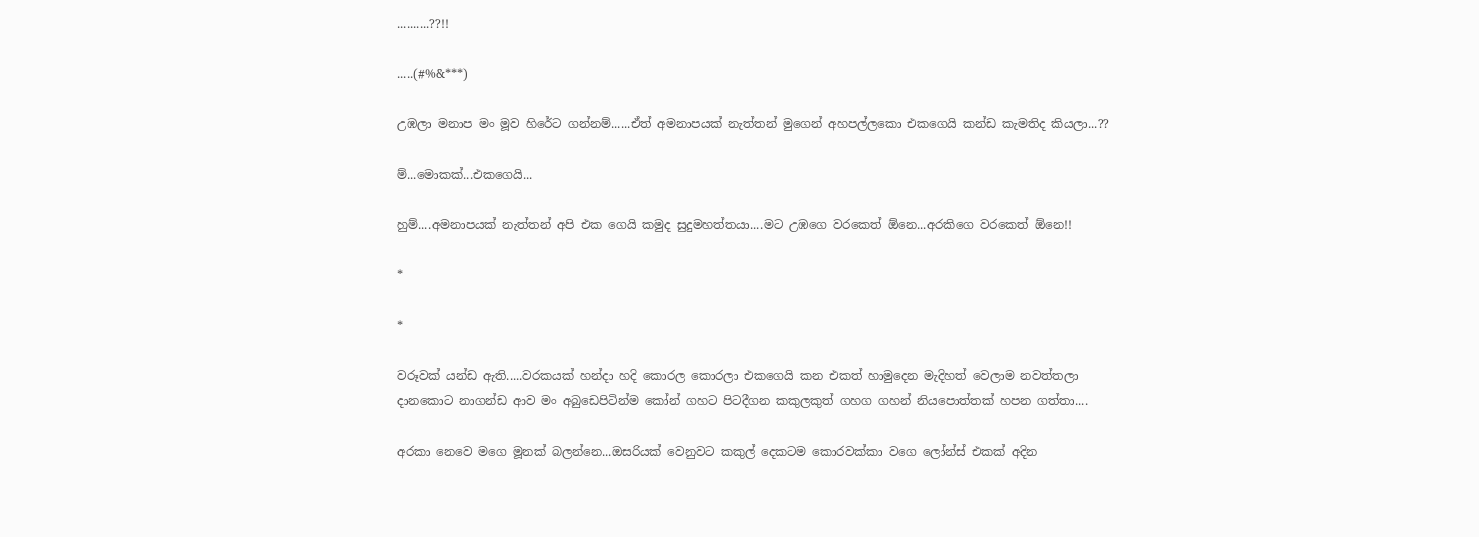..........??!!

.....(#%&***)

උඹලා මනාප මං මූව හිරේට ගන්නම්......ඒත් අමනාපයක් නැත්තන් මුගෙන් අහපල්ලකො එකගෙයි කන්ඩ කැමතිද කියලා...??

ම්...මොකක්...එකගෙයි...

හුම්....අමනාපයක් නැත්තන් අපි එක ගෙයි කමුද සුදුමහත්තයා....මට උඹගෙ වරකෙත් ඕනෙ...අරකිගෙ වරකෙත් ඕනෙ!!

*

*

වරූවක් යන්ඩ ඇති.....වරකයක් හන්දා හදි කොරල කොරලා එකගෙයි කන එකත් හාමුදෙන මැදිහත් වෙලාම නවත්තලා දානකොට නාගන්ඩ ආව මං අබුඩෙපිටින්ම කෝන් ගහට පිටදීගන කකුලකුත් ගහග ගහන් නියපොත්තක් හපන ගත්තා....

අරකා නෙවෙ මගෙ මූනක් බලන්නෙ...ඔසරියක් වෙනුවට කකුල් දෙකටම කොරවක්කා වගෙ ලෝන්ස් එකක් අදින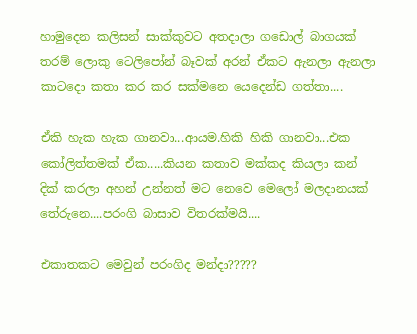හාමුදෙන කලිසන් සාක්කුවට අතදාලා ගඩොල් බාගයක් තරම් ලොකු ටෙලිපෝන් බෑවක් අරන් ඒකට ඇනලා ඇනලා කාටදො කතා කර කර සක්මනෙ යෙදෙන්ඩ ගත්තා....

ඒකි හැක හැක ගානවා...ආයම.හිකි හිකි ගානවා...එක කෝලිත්තමක් ඒක.....කියන කතාව මක්කද කියලා කන් දික් කරලා අහන් උන්නත් මට නෙවෙ මෙලෝ මලදානයක් තේරුනෙ....පරංගි බාසාව විතරක්මයි....

එකාතකට මෙවුන් පරංගිද මන්දා?????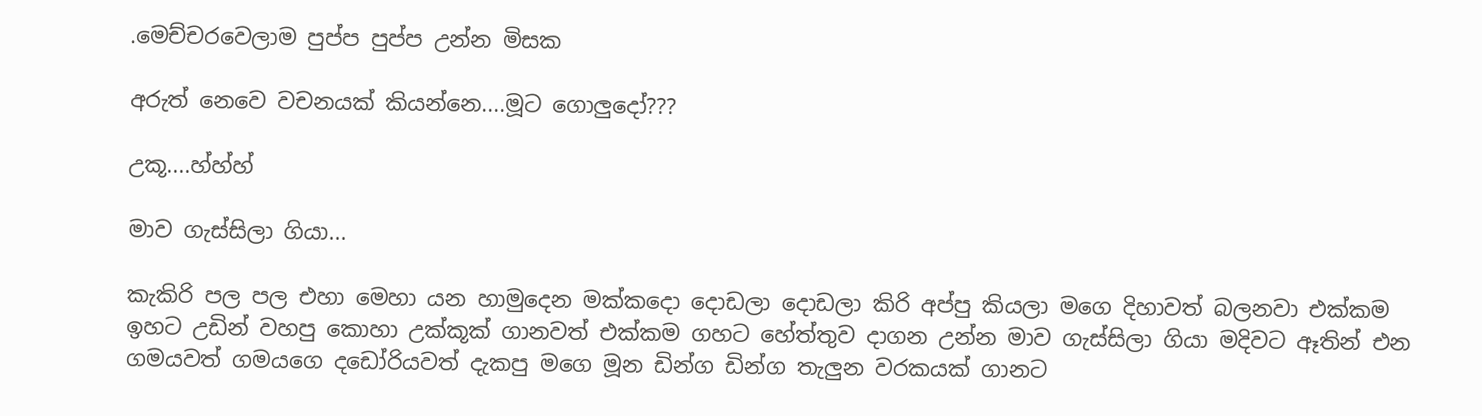.මෙච්චරවෙලාම පුප්ප පුප්ප උන්න මිසක

අරුත් නෙවෙ වචනයක් කියන්නෙ....මූට ගොලුදෝ???

උකූ....හ්හ්හ්

මාව ගැස්සිලා ගියා...

කැකිරි පල පල එහා මෙහා යන හාමුදෙන මක්කදො දොඩලා දොඩලා කිරි අප්පු කියලා මගෙ දිහාවත් බලනවා එක්කම ඉහට උඩින් වහපු කොහා උක්කූක් ගානවත් එක්කම ගහට හේත්තුව දාගන උන්න මාව ගැස්සිලා ගියා මදිවට ඈතින් එන ගමයවත් ගමයගෙ දඩෝරියවත් දැකපු මගෙ මූන ඩින්ග ඩින්ග තැලුන වරකයක් ගානට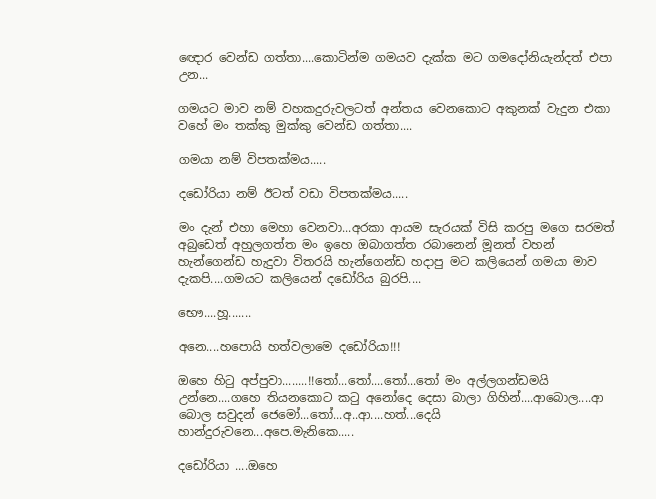ඥොර වෙන්ඩ ගත්තා....කොටින්ම ගමයව දැක්ක මට ගමදෝනියැන්දත් එපා උන...

ගමයට මාව නම් වහකදුරුවලටත් අන්තය වෙනකොට අකුනක් වැදුන එකා වහේ මං තක්කු මුක්කු වෙන්ඩ ගත්තා....

ගමයා නම් විපතක්මය.....

දඩෝරියා නම් ඊටත් වඩා විපතක්මය.....

මං දැන් එහා මෙහා වෙනවා...අරකා ආයම සැරයක් විසි කරපු මගෙ සරමත් අබුඩෙත් අහුලගත්ත මං ඉහෙ ඔබාගත්ත රබානෙන් මූනත් වහන් හැන්ගෙන්ඩ හැදුවා විතරයි හැන්ගෙන්ඩ හදාපු මට කලියෙන් ගමයා මාව දැකපි....ගමයට කලියෙන් දඩෝරිය බුරපි....

භෞ....හූ.......

අනෙ....හපොයි හත්වලාමෙ දඩෝරියා!!!

ඔහෙ හිටු අප්පුවා........!!තෝ...තෝ....තෝ...තෝ මං අල්ලගන්ඩමයි උන්නෙ....ගහෙ තියනකොට කටු අනෝදෙ දෙසා බාලා ගිහින්....ආබොල....ආ බොල සවුදන් ජෙමෝ...තෝ...අ..ආ....හත්...දෙයි හාන්දුරුවනෙ...අපෙ.මැනිකෙ.....

දඩෝරියා ....ඔහෙ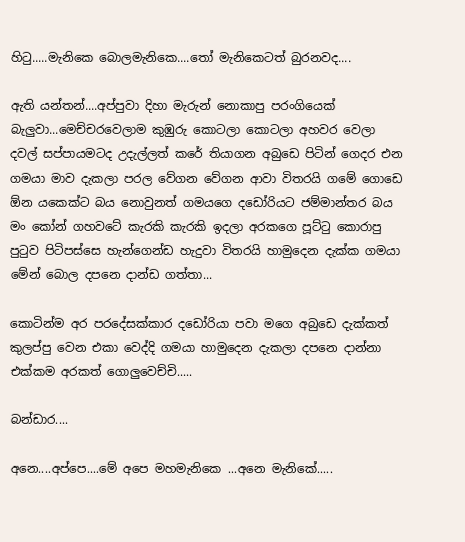හිටු.....මැනිකෙ බොලමැනිකෙ....තෝ මැනිකෙටත් බුරනවද....

ඇති යන්තන්....අප්පුවා දිහා මැරුන් නොකාපු පරංගියෙක් බැලුවා...මෙච්චරවෙලාම කුඹුරු කොටලා කොටලා අහවර වෙලා දවල් සප්පායමටද උදැල්ලත් කරේ තියාගන අබුඩෙ පිටින් ගෙදර එන ගමයා මාව දැකලා පරල වේගන වේගන ආවා විතරයි ගමේ ගොඩෙ ඕන යකෙක්ට බය නොවුනත් ගමයගෙ දඩෝරියට ජම්මාන්තර බය මං කෝන් ගහවටේ කැරකි කැරකි ඉදලා අරකගෙ පූට්ටු කොරාපු පුටුව පිටිපස්සෙ හැන්ගෙන්ඩ හැදුවා විතරයි හාමුදෙන දැක්ක ගමයා මේන් බොල දපනෙ දාන්ඩ ගත්තා...

කොටින්ම අර පරදේසක්කාර දඩෝරියා පවා මගෙ අබුඩෙ දැක්කත් කුලප්පු වෙන එකා වෙද්දි ගමයා හාමුදෙන දැකලා දපනෙ දාන්නා එක්කම අරකත් ගොලුවෙච්චි.....

බන්ඩාර....

අනෙ....අප්පෙ....මේ අපෙ මහමැනිකෙ ...අනෙ මැනිකේ.....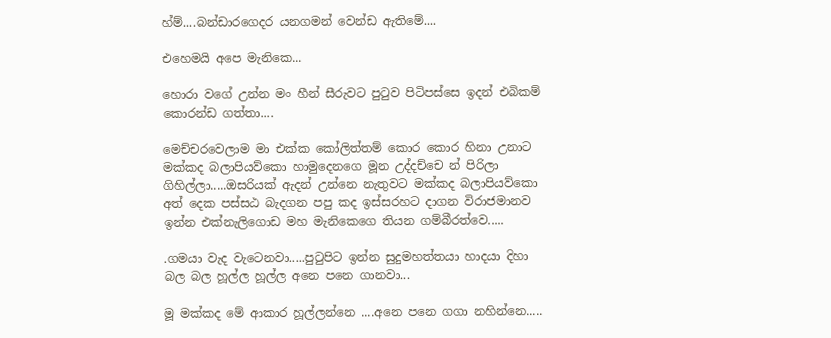හ්ම්....බන්ඩාරගෙදර යනගමන් වෙන්ඩ ඇතිමේ....

එහෙමයි අපෙ මැනිකෙ...

හොරා වගේ උන්න මං හීන් සීරුවට පුටුව පිටිපස්සෙ ඉදන් එබිකම් කොරන්ඩ ගත්තා....

මෙච්චරවෙලාම මා එක්ක කෝලිත්තම් කොර කොර හිනා උනාට මක්කද බලාපියව්කො හාමුදෙනගෙ මූන උද්දච්චෙ න් පිරිලා ගිහිල්ලා.....ඔසරියක් ඇදන් උන්නෙ නැතුවට මක්කද බලාපියව්කො අත් දෙක පස්සඨ බැදගන පපු කද ඉස්සරහට දාගන විරාජමානව ඉන්න එක්නැලිගොඩ මහ මැනිකෙගෙ තියන ගම්බීරත්වෙ.....

.ගමයා වැද වැටෙනවා.....පුටුපිට ඉන්න සුදුමහත්තයා හාදයා දිහා බල බල හූල්ල හූල්ල අනෙ පනෙ ගානවා...

මූ මක්කද මේ ආකාර හූල්ලන්නෙ ....අනෙ පනෙ ගගා නහින්නෙ.....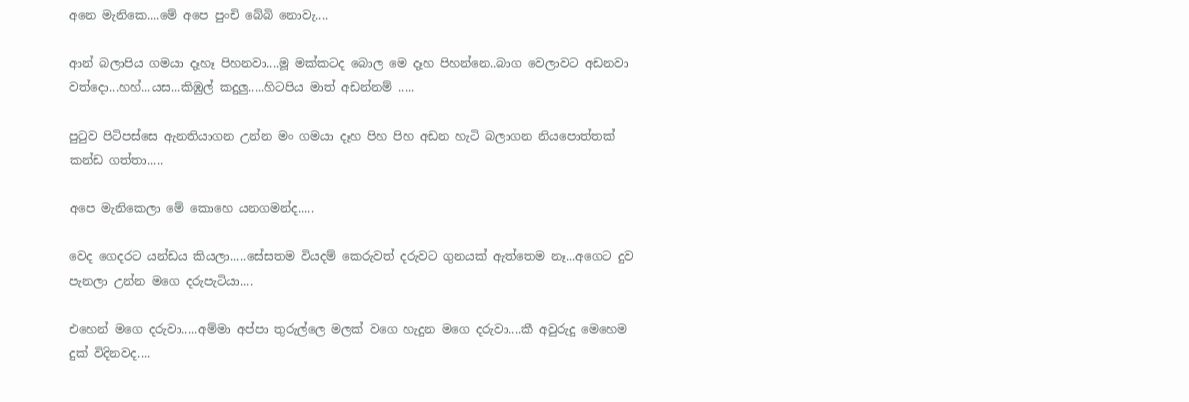අනෙ මැනිකෙ....මේ අපෙ පුංචි බේබි නොවැ....

ආන් බලාපිය ගමයා දෑහෑ පිහනවා....මූ මක්කටද බොල මෙ දෑහ පිහන්නෙ..බාග වෙලාවට අඩනවා වත්දො...හහ්...යස...කිඹුල් කදුලු.....හිටපිය මාත් අඩන්නම් .....

පුටුව පිටිපස්සෙ ඇනතියාගන උන්න මං ගමයා දෑහ පිහ පිහ අඩන හැටි බලාගන නියපොත්තක් කන්ඩ ගත්තා.....

අපෙ මැනිකෙලා මේ කොහෙ යනගමන්ද.....

වෙද ගෙදරට යන්ඩය කියලා.....සේසතම වියදම් කෙරුවත් දරුවට ගුනයක් ඇත්තෙම නෑ...අගෙට දුව පැනලා උන්න මගෙ දරුපැටියා....

එහෙන් මගෙ දරුවා.....අම්මා අප්පා තුරුල්ලෙ මලක් වගෙ හැදුන මගෙ දරුවා....කී අවුරුදු මෙහෙම දුක් විදිනවද....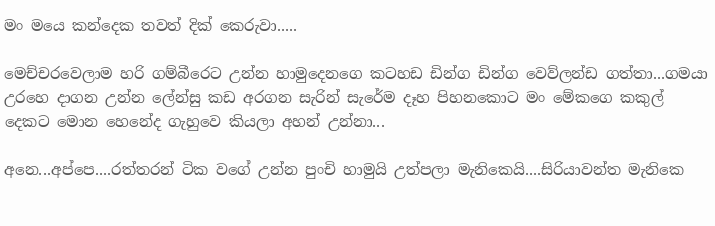මං මයෙ කන්දෙක තවත් දික් කෙරුවා.....

මෙච්චරවෙලාම හරි ගම්බීරෙට උන්න හාමුදෙනගෙ කටහඩ ඩින්ග ඩින්ග වෙව්ලන්ඩ ගත්තා...ගමයා උරහෙ දාගන උන්න ලේන්සු කඩ අරගන සැරින් සැරේම දෑහ පිහනකොට මං මේකගෙ කකුල් දෙකට මොන හෙනේද ගැහුවෙ කියලා අහන් උන්නා...

අනෙ...අප්පෙ....රත්තරන් ටික වගේ උන්න පුංචි හාමුයි උත්පලා මැනිකෙයි....සිරියාවන්ත මැනිකෙ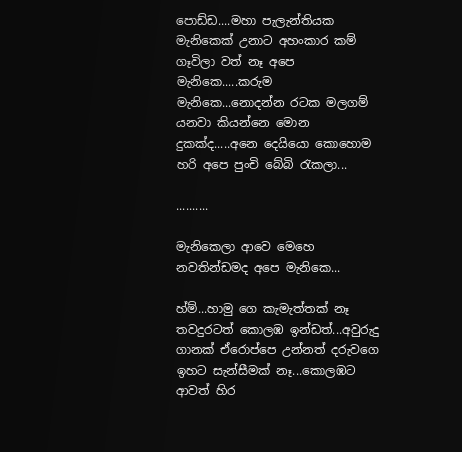පොඩ්ඩ....මහා පැලැන්තියක මැනිකෙක් උනාට අහංකාර කම් ගෑවිලා වත් නෑ අපෙ මැනිකෙ.....කරුම මැනිකෙ...නොදන්න රටක මලගම් යනවා කියන්නෙ මොන දුකක්ද.....අනෙ දෙයියො කොහොම හරි අපෙ පුංචි බේබි රැකලා...

..........

මැනිකෙලා ආවෙ මෙහෙ නවතින්ඩමද අපෙ මැනිකෙ...

හ්ම්...හාමු ගෙ කැමැත්තක් නෑ තවදුරටත් කොලඹ ඉන්ඩත්...අවුරුදු ගානක් ඒරොප්පෙ උන්නත් දරුවගෙ ඉහට සැන්සීමක් නෑ...කොලඹට ආවත් හිර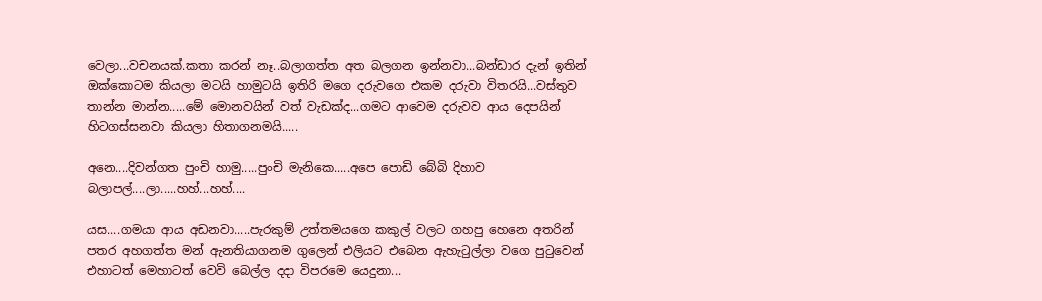වෙලා...වචනයක්.කතා කරන් නෑ..බලාගත්ත අත බලගන ඉන්නවා...බන්ඩාර දැන් ඉතින් ඔක්කොටම කියලා මටයි හාමුටයි ඉතිරි මගෙ දරුවගෙ එකම දරුවා විතරයි...වස්තුව තාන්න මාන්න.....මේ මොනවයින් වත් වැඩක්ද...ගමට ආවෙම දරුවව ආය දෙපයින් හිටගස්සනවා කියලා හිතාගනමයි.....

අනෙ....දිවන්ගත පුංචි හාමු.....පුංචි මැනිකෙ.....අපෙ පොඩි බේබි දිහාව බලාපල්....ලා.....හහ්...හහ්....

යස....ගමයා ආය අඩනවා.....පැරකුම් උත්තමයගෙ කකුල් වලට ගහපු හෙනෙ අතරින් පතර අහගත්ත මන් ඇනතියාගනම ගුලෙන් එලියට එබෙන ඇහැටුල්ලා වගෙ පුටුවෙන් එහාටත් මෙහාටත් වෙවි බෙල්ල දදා විපරමෙ යෙදුනා...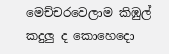මෙච්චරවෙලාම කිඹුල් කදුලු ද කොහෙදො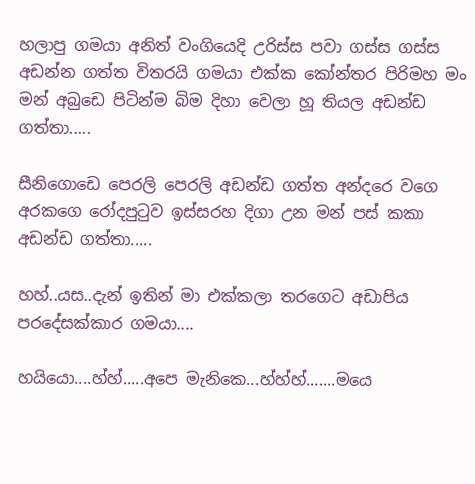හලාපු ගමයා අනිත් වංගියෙදි උරිස්ස පවා ගස්ස ගස්ස අඩන්න ගත්ත විතරයි ගමයා එක්ක කෝන්තර පිරිමහ මං මන් අබුඩෙ පිටින්ම බිම දිහා වෙලා හූ තියල අඩන්ඩ ගත්තා.....

සීනිගොඩෙ පෙරලි පෙරලි අඩන්ඩ ගත්ත අන්දරෙ වගෙ අරකගෙ රෝදපුටුව ඉස්සරහ දිගා උන මන් පස් කකා අඩන්ඩ ගත්තා.....

හහ්..යස..දැන් ඉතින් මා එක්කලා තරගෙට අඩාපිය පරදේසක්කාර ගමයා....

හයියො....හ්හ්.....අපෙ මැනිකෙ...හ්හ්හ්.......මයෙ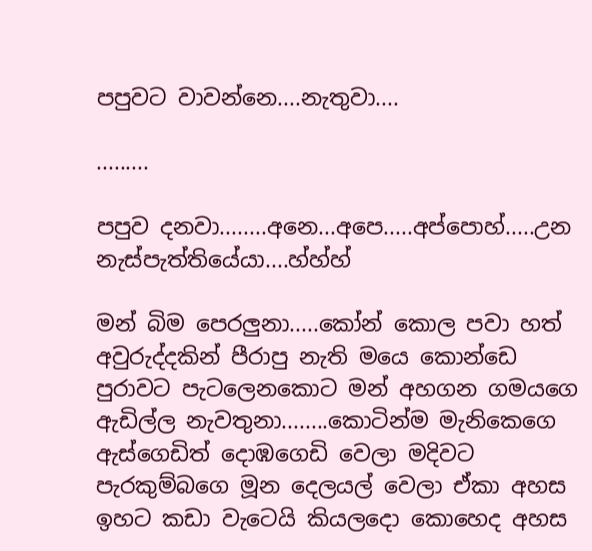පපුවට වාවන්නෙ....නැතුවා....

.........

පපුව දනවා........අනෙ...අපෙ.....අප්පොහ්.....උන නැස්පැත්තියේයා....හ්හ්හ්

මන් බිම පෙරලුනා.....කෝන් කොල පවා හත් අවුරුද්දකින් පීරාපු නැති මයෙ කොන්ඩෙ පුරාවට පැටලෙනකොට මන් අහගන ගමයගෙ ඇඩිල්ල නැවතුනා........කොටින්ම මැනිකෙගෙ ඇස්ගෙඩිත් දොඹගෙඩි වෙලා මදිවට පැරකුම්බගෙ මූන දෙලයල් වෙලා ඒකා අහස ඉහට කඩා වැටෙයි කියලදො කොහෙද අහස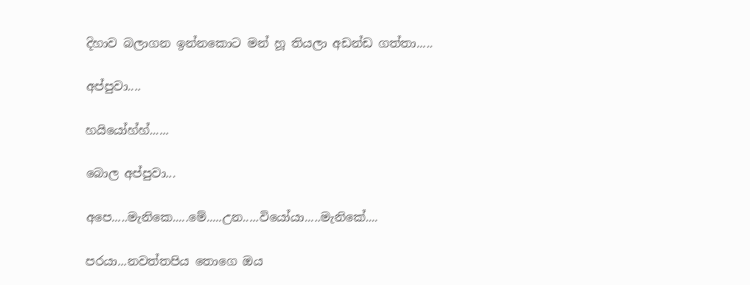දිහාව බලාගන ඉන්නකොට මන් හූ තියලා අඩන්ඩ ගත්තා.....

අප්පුවා....

හයියෝහ්හ්......

බොල අප්පුවා...

අපෙ.....මැනිකෙ.....මේ.....උන.....වියෝයා.....මැනිකේ....

පරයා...නවත්තපිය තොගෙ ඔය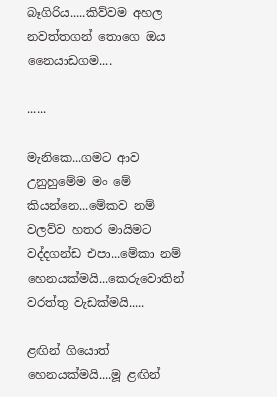බෑගිරිය.....කිව්වම අහල නවත්තගන් තොගෙ ඔය නෛයාඩගම....

......

මැනිකෙ...ගමට ආව උනුහුමේම මං මේ කියන්නෙ...මේකව නම් වලව්ව හතර මායිමට වද්දගන්ඩ එපා...මේකා නම් හෙනයක්මයි...කෙරුවොතින් වරත්තු වැඩක්මයි.....

ළඟින් ගියොත් හෙනයක්මයි....මූ ළඟින්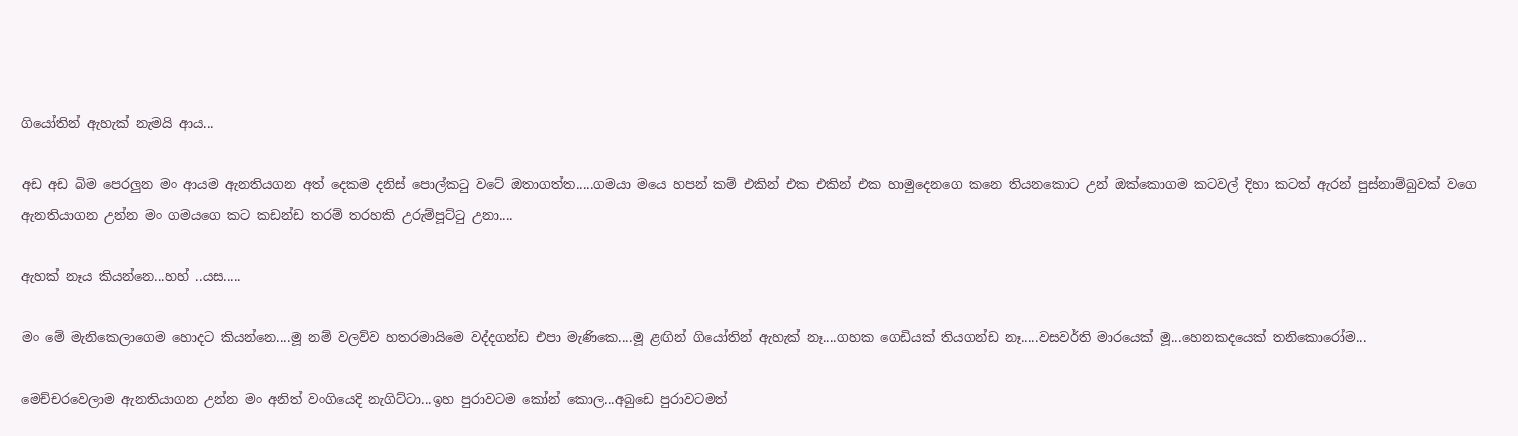ගියෝතින් ඇහැක් නැමයි ආය...

අඩ අඩ බිම පෙරලුන මං ආයම ඇනතියගන අත් දෙකම දනිස් පොල්කටු වටේ ඔතාගත්ත.....ගමයා මයෙ හපන් කම් එකින් එක එකින් එක හාමුදෙනගෙ කනෙ තියනකොට උන් ඔක්කොගම කටවල් දිහා කටත් ඇරන් පුස්නාම්බුවක් වගෙ ඇනතියාගන උන්න මං ගමයගෙ කට කඩන්ඩ තරම් තරහකි උරුම්පූට්ටු උනා....

ඇහක් නෑය කියන්නෙ...හහ් ..යස.....

මං මේ මැනිකෙලාගෙම හොදට කියන්නෙ....මූ නම් වලව්ව හතරමායිමෙ වද්දගන්ඩ එපා මැණිකෙ....මූ ළඟින් ගියෝතින් ඇහැක් නෑ....ගහක ගෙඩියක් තියගන්ඩ නෑ.....වසවර්ති මාරයෙක් මූ...හෙනකදයෙක් තනිකොරෝම...

මෙච්චරවෙලාම ඇනතියාගන උන්න මං අනිත් වංගියෙදි නැගිට්ටා...ඉහ පුරාවටම කෝන් කොල...අබුඩෙ පුරාවටමත්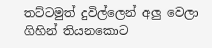තට්ටමුත් දුවිල්ලෙන් අලු වෙලා ගිහින් තියනකොට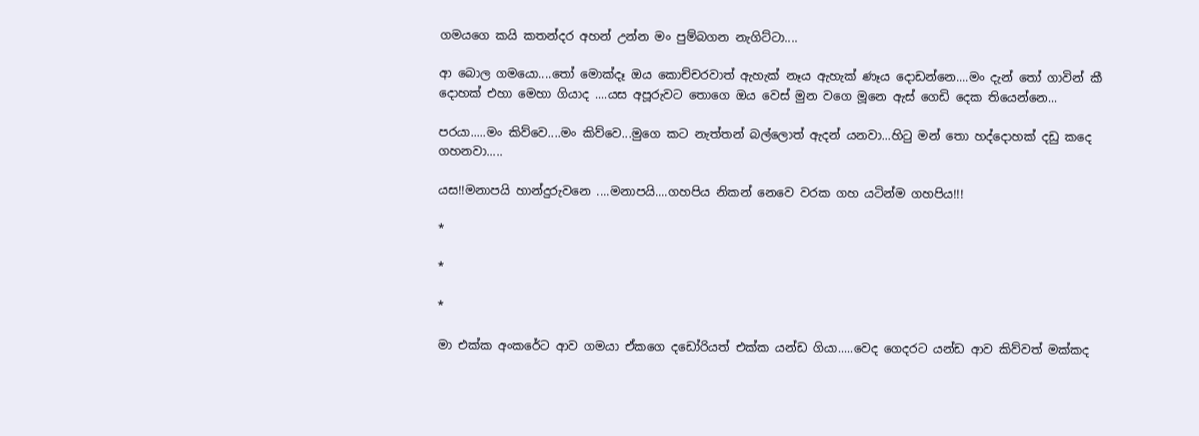ගමයගෙ කයි කතන්දර අහන් උන්න මං පුම්බගන නැගිට්ටා....

ආ බොල ගමයො....තෝ මොක්දෑ ඔය කොච්චරවාත් ඇහැක් නෑය ඇහැක් ණෑය දොඩන්නෙ....මං දැන් තෝ ගාවින් කී දොහක් එහා මෙහා ගියාද ....යස අපූරුවට තොගෙ ඔය වෙස් මුන වගෙ මූනෙ ඇස් ගෙඩි දෙක තියෙන්නෙ...

පරයා.....මං කිව්වෙ....මං කිව්වෙ...මුගෙ කට නැත්තන් බල්ලොත් ඇදන් යනවා...හිටු මන් තො හද්දොහක් දඩු කදෙ ගහනවා.....

යස!!මනාපයි හාන්දුරුවනෙ ....මනාපයි....ගහපිය නිකන් නෙවෙ වරක ගහ යටින්ම ගහපිය!!!

*

*

*

මා එක්ක අංකරේට ආව ගමයා ඒකගෙ දඩෝරියත් එක්ක යන්ඩ ගියා.....වෙද ගෙදරට යන්ඩ ආව කිව්වත් මක්කද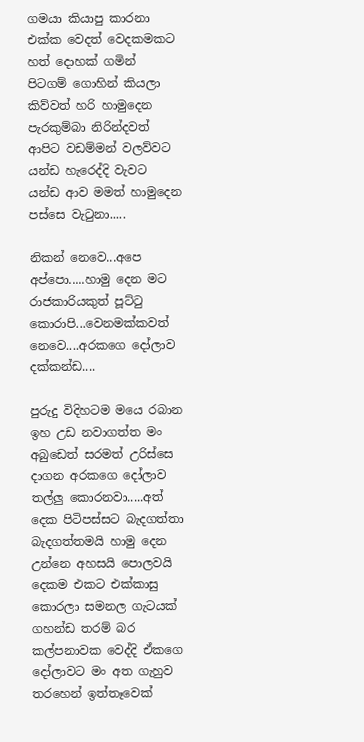ගමයා කියාපු කාරනා එක්ක වෙදත් වෙදකමකට හත් දොහක් ගමින් පිටගම් ගොහින් කියලා කිව්වත් හරි හාමුදෙන පැරකුම්බා නිරින්දවත් ආපිට වඩම්මන් වලව්වට යන්ඩ හැරෙද්දි වැවට යන්ඩ ආව මමත් හාමුදෙන පස්සෙ වැටුනා.....

නිකන් නෙවෙ...අපෙ අප්පො.....හාමු දෙන මට රාජකාරියකුත් පූට්‍ටු කොරාපි...වෙනමක්කවත් නෙවෙ....අරකගෙ දෝලාව දක්කන්ඩ....

පුරුදු විදිහටම මයෙ රබාන ඉහ උඩ නවාගත්ත මං අබුඩෙත් සරමත් උරිස්සෙ දාගන අරකගෙ දෝලාව තල්ලු කොරනවා.....අත් දෙක පිටිපස්සට බැදගත්තා බැදගත්තමයි හාමු දෙන උන්නෙ අහසයි පොලවයි දෙකම එකට එක්කාසු කොරලා සමනල ගැටයක් ගහන්ඩ තරම් බර කල්පනාවක වෙද්දි ඒකගෙ දෝලාවට මං අත ගැහුව තරහෙන් ඉත්තෑවෙක්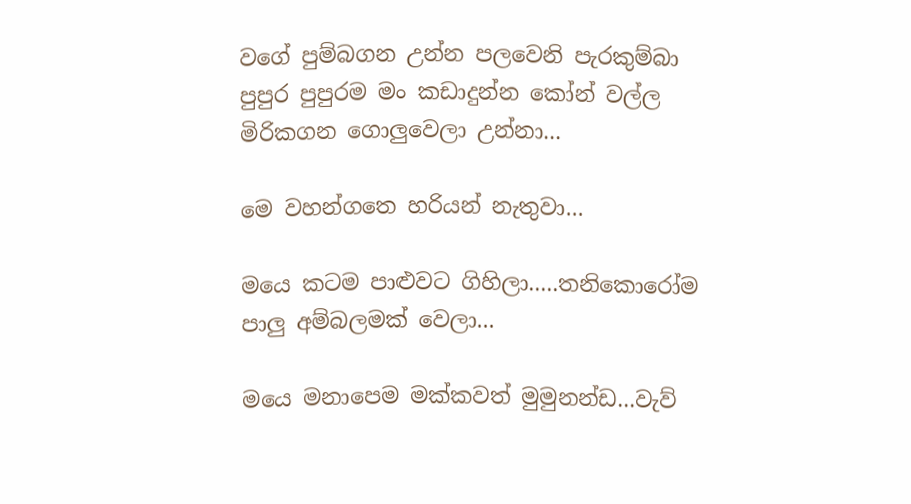වගේ පුම්බගන උන්න පලවෙනි පැරකුම්බා පුපුර පුපුරම මං කඩාදුන්න කෝන් වල්ල මිරිකගන ගොලුවෙලා උන්නා...

මෙ වහන්ගතෙ හරියන් නැතුවා...

මයෙ කටම පාළුවට ගිහිලා.....තනිකොරෝම පාලු අම්බලමක් වෙලා...

මයෙ මනාපෙම මක්කවත් මුමුනන්ඩ...වැව්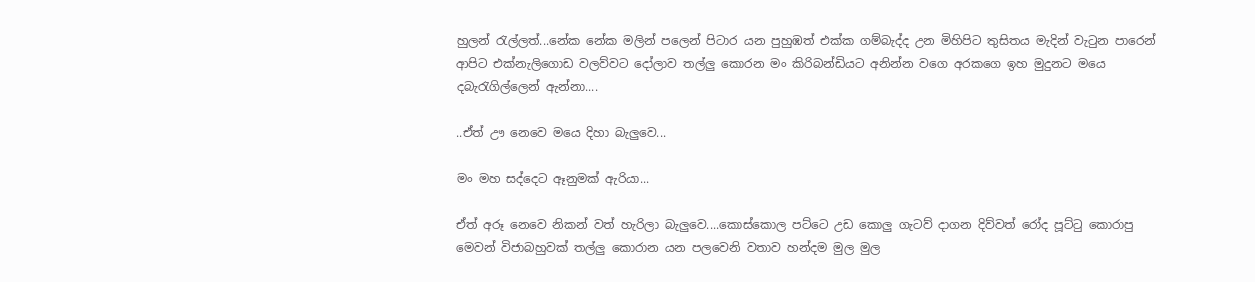හුලන් රැල්ලත්...නේක නේක මලින් පලෙන් පිටාර යන පුහුඹත් එක්ක ගම්බැද්ද උන මිහිපිට තුසිතය මැදින් වැටුන පාරෙන් ආපිට එක්නැලිගොඩ වලව්වට දෝලාව තල්ලු කොරන මං කිරිබන්ඩියට අනින්න වගෙ අරකගෙ ඉහ මුදුනට මයෙ දබැරැගිල්ලෙන් ඇන්නා....

..ඒත් ඌ නෙවෙ මයෙ දිහා බැලුවෙ...

මං මහ සද්දෙට ඈනුමක් ඇරියා...

ඒත් අරූ නෙවෙ නිකන් වත් හැරිලා බැලුවෙ....කොස්කොල පට්ටෙ උඩ කොලු ගැටව් දාගන දිව්වත් රෝද පූට්ටු කොරාපු මෙවන් විජාබහුවක් තල්ලු කොරාන යන පලවෙනි වතාව හන්දම මුල මුල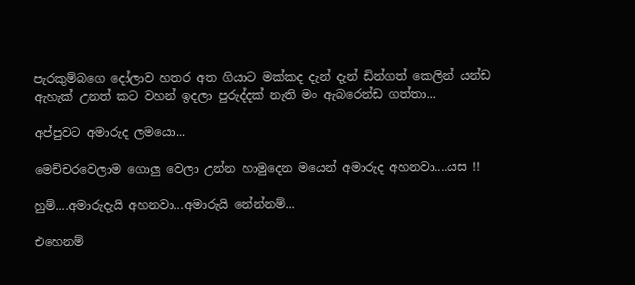පැරකුම්බගෙ දෝලාව හතර අත ගියාට මක්කද දැන් දැන් ඩින්ගත් කෙලින් යන්ඩ ඇහැක් උනත් කට වහන් ඉදලා පුරුද්දක් නැති මං ඇබරෙන්ඩ ගත්තා...

අප්පුවට අමාරුද ලමයො...

මෙච්චරවෙලාම ගොලු වෙලා උන්න හාමුදෙන මයෙන් අමාරුද අහනවා....යස !!

හුම්....අමාරුදැයි අහනවා...අමාරුයි නේන්නම්...

එහෙනම්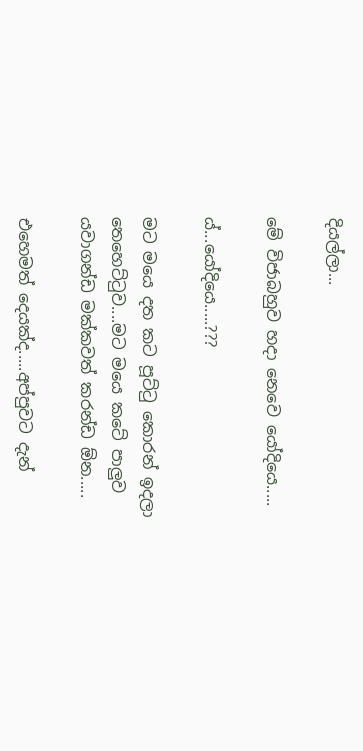දියල්ලා...

මේ විජාබහුව හදා නෙවෙ යෝදියෙ.....

ය්...යෝදියෙ.....???

මට මයෙ දත කට පූට්ටු කොරන් ඉදලා තෙහෙට්ටුව....මට මයෙ කටේ පාලුව යවාගන්ඩ මක්කවත් කරන්ඩ ඕන.....

එහෙමත් දෙයක්ද.....අප්පුවට දැන්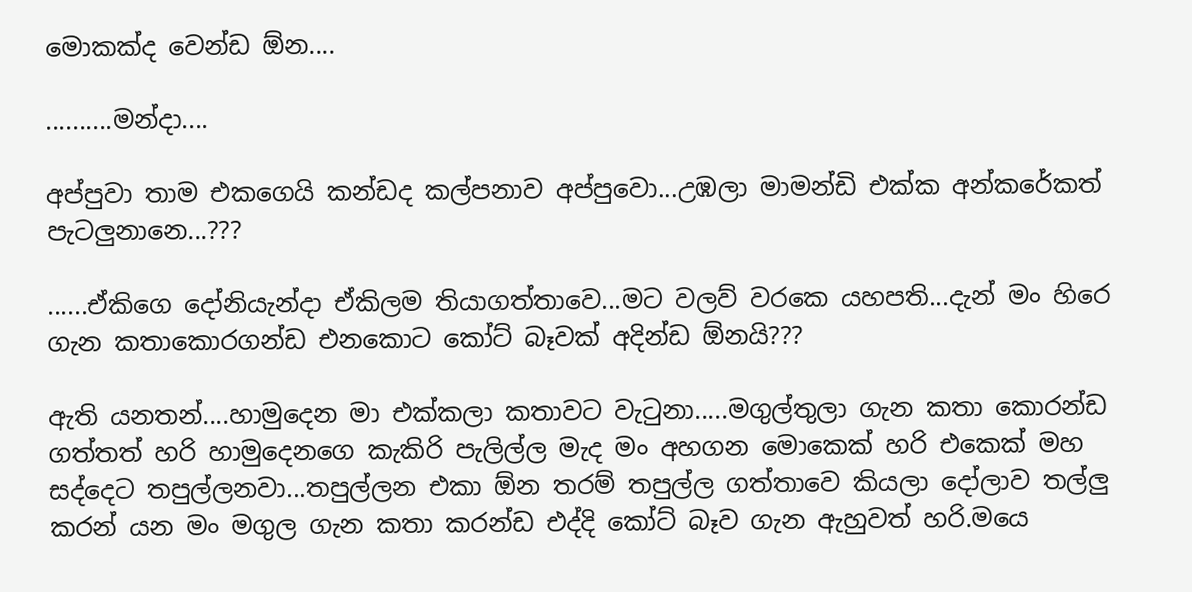මොකක්ද වෙන්ඩ ඕන....

..........මන්දා....

අප්පුවා තාම එකගෙයි කන්ඩද කල්පනාව අප්පුවො...උඹලා මාමන්ඩි එක්ක අන්කරේකත් පැටලුනානෙ...???

......ඒකිගෙ දෝනියැන්දා ඒකිලම තියාගත්තාවෙ...මට වලව් වරකෙ යහපති...දැන් මං හිරෙ ගැන කතාකොරගන්ඩ එනකොට කෝට් බෑවක් අදින්ඩ ඕනයි???

ඇති යනතන්....හාමුදෙන මා එක්කලා කතාවට වැටුනා.....මගුල්තුලා ගැන කතා කොරන්ඩ ගත්තත් හරි හාමුදෙනගෙ කැකිරි පැලිල්ල මැද මං අහගන මොකෙක් හරි එකෙක් මහ සද්දෙට තපුල්ලනවා...තපුල්ලන එකා ඕන තරම් තපුල්ල ගත්තාවෙ කියලා දෝලාව තල්ලු කරන් යන මං මගුල ගැන කතා කරන්ඩ එද්දි කෝට් බෑව ගැන ඇහුවත් හරි.මයෙ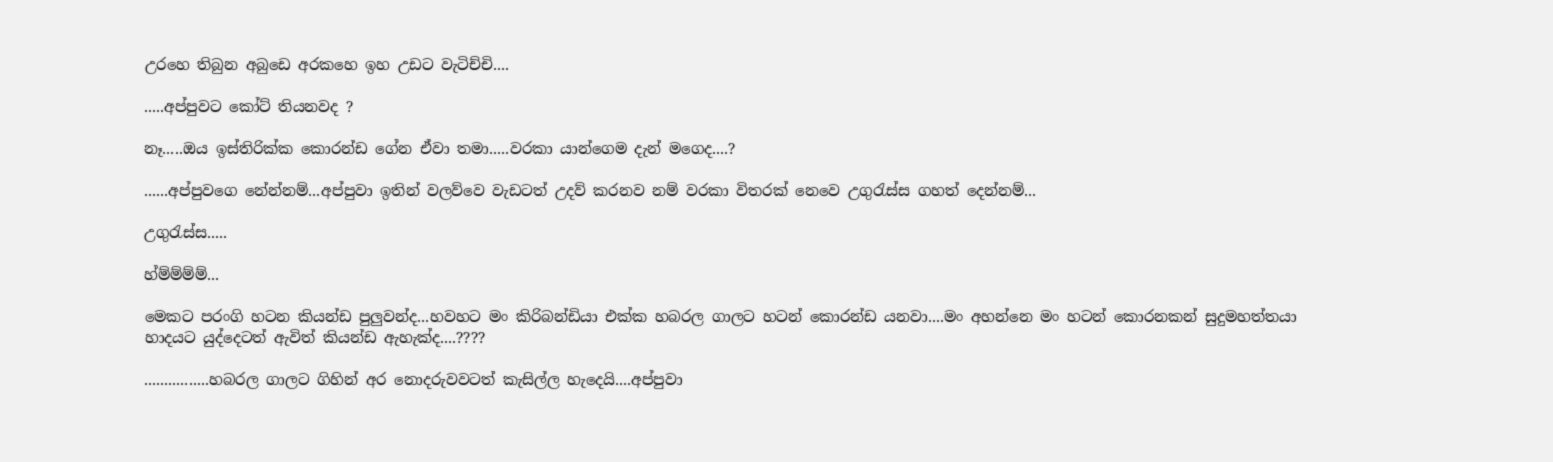උරහෙ තිබුන අබුඩෙ අරකහෙ ඉහ උඩට වැටිච්චි....

.....අප්පුවට කෝට් තියනවද ?

නෑ.....ඔය ඉස්තිරික්ක කොරන්ඩ ගේන ඒවා තමා.....වරකා යාන්ගෙම දැන් මගෙද....?

......අප්පුවගෙ නේන්නම්...අප්පුවා ඉතින් වලව්වෙ වැඩටත් උදව් කරනව නම් වරකා විතරක් නෙවෙ උගුරැස්ස ගහත් දෙන්නම්...

උගුරැස්ස.....

හ්ම්ම්ම්ම්...

මෙකට පරංගි හටන කියන්ඩ පුලුවන්ද...හවහට මං කිරිබන්ඩියා එක්ක හබරල ගාලට හටන් කොරන්ඩ යනවා....මං අහන්නෙ මං හටන් කොරනකන් සුදුමහත්තයා හාදයට යුද්දෙටත් ඇවිත් කියන්ඩ ඇහැක්ද....????

................හබරල ගාලට ගිහින් අර නොදරුවවටත් කැසිල්ල හැදෙයි....අප්පුවා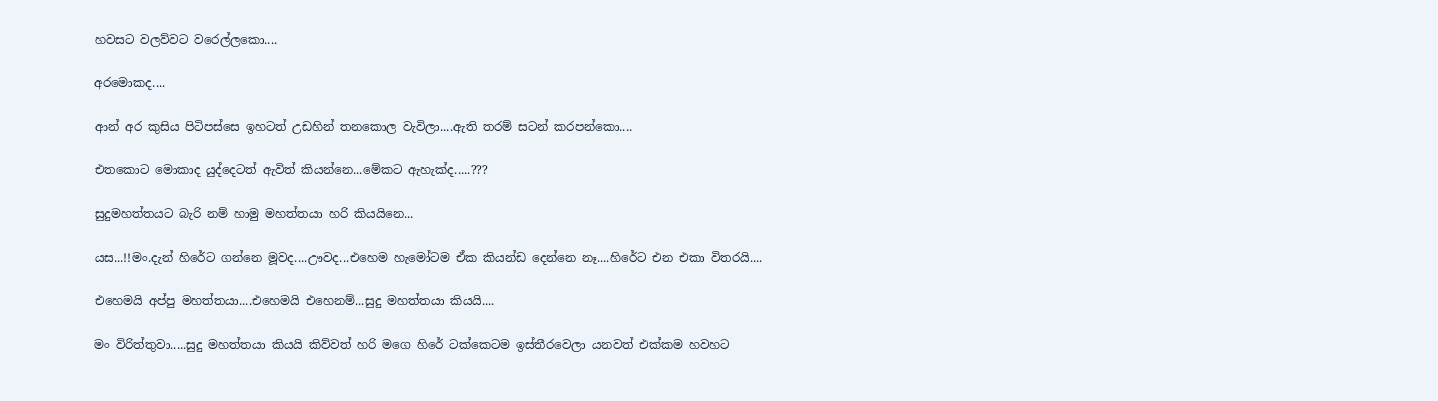හවසට වලව්වට වරෙල්ලකො....

අරමොකද....

ආන් අර කුසිය පිටිපස්සෙ ඉහටත් උඩහින් තනකොල වැවිලා....ඇති තරම් සටන් කරපන්කො....

එතකොට මොකාද යුද්දෙටත් ඇවිත් කියන්නෙ...මේකට ඇහැක්ද.....???

සුදුමහත්තයට බැරි නම් හාමු මහත්තයා හරි කියයිනෙ...

යස...!!මං.දැන් හිරේට ගන්නෙ මූවද....ඌවද...එහෙම හැමෝටම ඒක කියන්ඩ දෙන්නෙ නෑ....හිරේට එන එකා විතරයි....

එහෙමයි අප්පු මහත්තයා....එහෙමයි එහෙනම්...සුදු මහත්තයා කියයි....

මං විරිත්තුවා.....සුදු මහත්තයා කියයි කිව්වත් හරි මගෙ හිරේ ටක්කෙටම ඉස්තීරවෙලා යනවත් එක්කම හවහට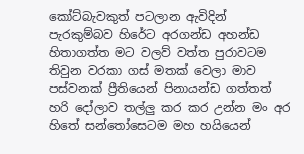කෝට්බැවකුත් පටලාන ඇවිදින් පැරකුම්බව හිරේට අරගන්ඩ අහන්ඩ හිතාගත්ත මට වලව් වත්ත පුරාවටම තිවුන වරකා ගස් මතක් වෙලා මාව පස්වනක් ප්‍රීතියෙන් පිනායන්ඩ ගත්තත් හරි දෝලාව තල්ලු කර කර උන්න මං අර හිතේ සන්තෝසෙටම මහ හයියෙන්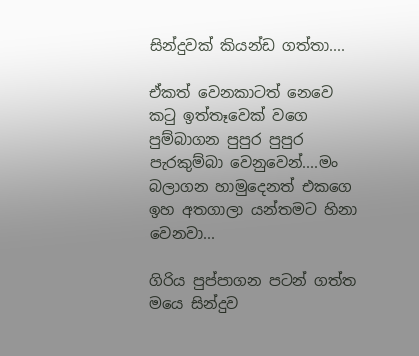සින්දුවක් කියන්ඩ ගත්තා....

ඒකත් වෙනකාටත් නෙවෙ කටු ඉත්තෑවෙක් වගෙ පුම්බාගන පුපුර පුපුර පැරකුම්බා වෙනුවෙන්....මං බලාගන හාමුදෙනත් එකගෙ ඉහ අතගාලා යන්තමට හිනා වෙනවා...

ගිරිය පුප්පාගන පටන් ගත්ත මයෙ සින්දුව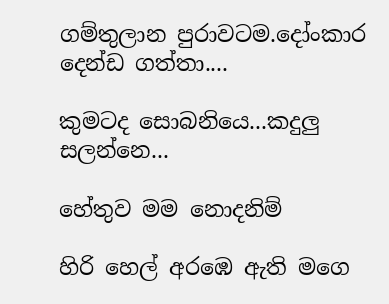ගම්තුලාන පුරාවටම.දෝංකාර දෙන්ඩ ගත්තා....

කුමටද සොබනියෙ...කදුලු සලන්නෙ...

හේතුව මම නොදනිම්

හිරි හෙල් අරඹෙ ඇති මගෙ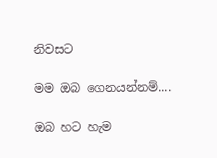නිවසට

මම ඔබ ගෙනයන්නම්....

ඔබ හට හැම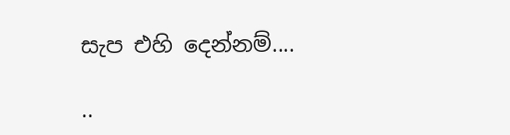සැප එහි දෙන්නම්....

..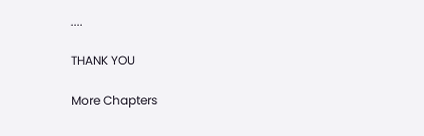....

THANK YOU

More Chapters